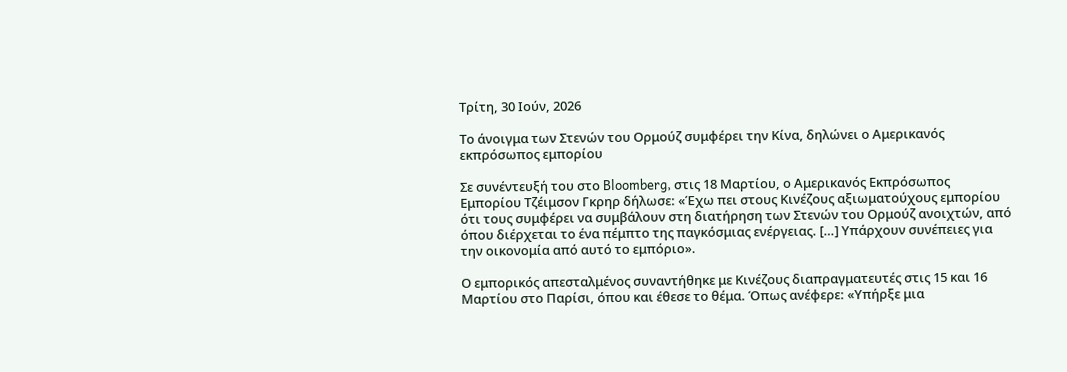Τρίτη, 30 Ιούν, 2026

Το άνοιγμα των Στενών του Ορμούζ συμφέρει την Κίνα, δηλώνει ο Αμερικανός εκπρόσωπος εμπορίου

Σε συνέντευξή του στο Bloomberg, στις 18 Μαρτίου, ο Αμερικανός Εκπρόσωπος Εμπορίου Τζέιμσον Γκρηρ δήλωσε: «Έχω πει στους Κινέζους αξιωματούχους εμπορίου ότι τους συμφέρει να συμβάλουν στη διατήρηση των Στενών του Ορμούζ ανοιχτών, από όπου διέρχεται το ένα πέμπτο της παγκόσμιας ενέργειας. […] Υπάρχουν συνέπειες για την οικονομία από αυτό το εμπόριο».

Ο εμπορικός απεσταλμένος συναντήθηκε με Κινέζους διαπραγματευτές στις 15 και 16 Μαρτίου στο Παρίσι, όπου και έθεσε το θέμα. Όπως ανέφερε: «Υπήρξε μια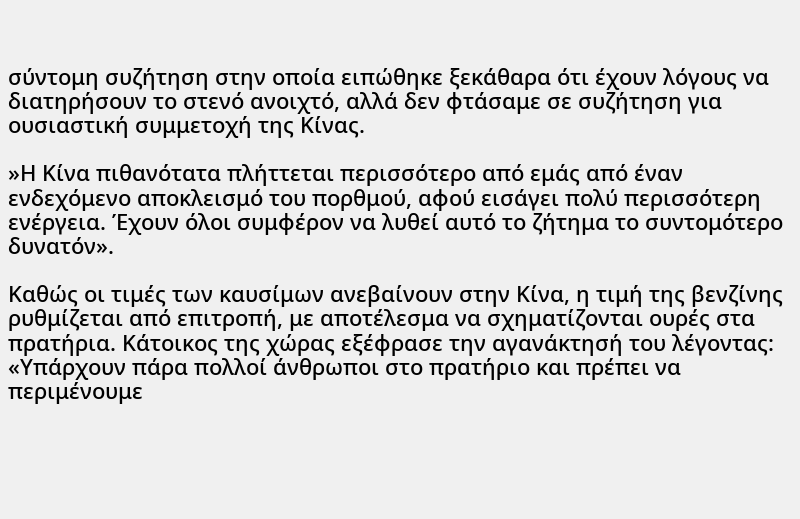σύντομη συζήτηση στην οποία ειπώθηκε ξεκάθαρα ότι έχουν λόγους να διατηρήσουν το στενό ανοιχτό, αλλά δεν φτάσαμε σε συζήτηση για ουσιαστική συμμετοχή της Κίνας.

»Η Κίνα πιθανότατα πλήττεται περισσότερο από εμάς από έναν ενδεχόμενο αποκλεισμό του πορθμού, αφού εισάγει πολύ περισσότερη ενέργεια. Έχουν όλοι συμφέρον να λυθεί αυτό το ζήτημα το συντομότερο δυνατόν».

Καθώς οι τιμές των καυσίμων ανεβαίνουν στην Κίνα, η τιμή της βενζίνης ρυθμίζεται από επιτροπή, με αποτέλεσμα να σχηματίζονται ουρές στα πρατήρια. Κάτοικος της χώρας εξέφρασε την αγανάκτησή του λέγοντας: «Υπάρχουν πάρα πολλοί άνθρωποι στο πρατήριο και πρέπει να περιμένουμε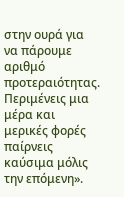στην ουρά για να πάρουμε αριθμό προτεραιότητας. Περιμένεις μια μέρα και μερικές φορές παίρνεις καύσιμα μόλις την επόμενη».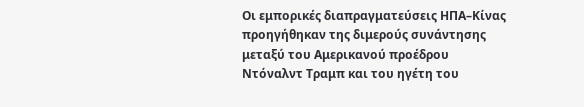Οι εμπορικές διαπραγματεύσεις ΗΠΑ–Κίνας προηγήθηκαν της διμερούς συνάντησης μεταξύ του Αμερικανού προέδρου Ντόναλντ Τραμπ και του ηγέτη του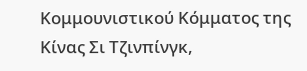Κομμουνιστικού Κόμματος της Κίνας Σι Τζινπίνγκ,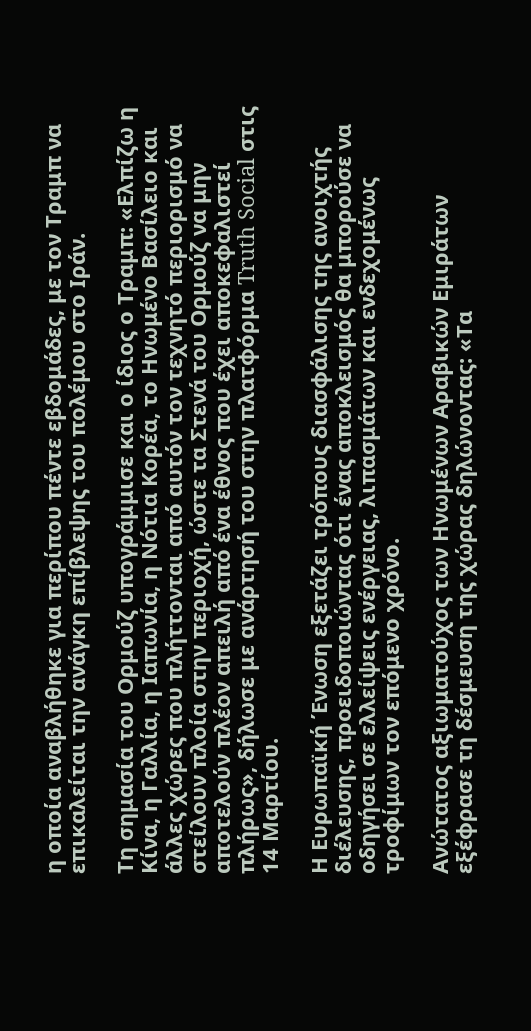η οποία αναβλήθηκε για περίπου πέντε εβδομάδες, με τον Τραμπ να επικαλείται την ανάγκη επίβλεψης του πολέμου στο Ιράν.

Τη σημασία του Ορμούζ υπογράμμισε και ο ίδιος ο Τραμπ: «Ελπίζω η Κίνα, η Γαλλία, η Ιαπωνία, η Νότια Κορέα, το Ηνωμένο Βασίλειο και άλλες χώρες που πλήττονται από αυτόν τον τεχνητό περιορισμό να στείλουν πλοία στην περιοχή, ώστε τα Στενά του Ορμούζ να μην αποτελούν πλέον απειλή από ένα έθνος που έχει αποκεφαλιστεί πλήρως», δήλωσε με ανάρτησή του στην πλατφόρμα Truth Social στις 14 Μαρτίου.

Η Ευρωπαϊκή Ένωση εξετάζει τρόπους διασφάλισης της ανοιχτής διέλευσης, προειδοποιώντας ότι ένας αποκλεισμός θα μπορούσε να οδηγήσει σε ελλείψεις ενέργειας, λιπασμάτων και ενδεχομένως τροφίμων τον επόμενο χρόνο.

Ανώτατος αξιωματούχος των Ηνωμένων Αραβικών Εμιράτων εξέφρασε τη δέσμευση της χώρας δηλώνοντας: «Τα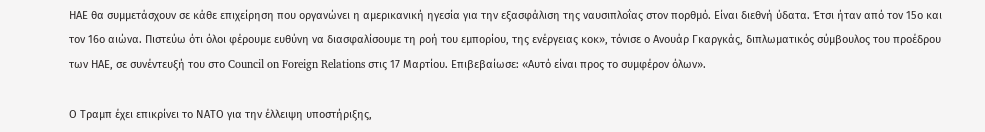ΗΑΕ θα συμμετάσχουν σε κάθε επιχείρηση που οργανώνει η αμερικανική ηγεσία για την εξασφάλιση της ναυσιπλοΐας στον πορθμό. Είναι διεθνή ύδατα. Έτσι ήταν από τον 15ο και τον 16ο αιώνα. Πιστεύω ότι όλοι φέρουμε ευθύνη να διασφαλίσουμε τη ροή του εμπορίου, της ενέργειας κοκ», τόνισε ο Ανουάρ Γκαργκάς, διπλωματικός σύμβουλος του προέδρου των ΗΑΕ, σε συνέντευξή του στο Council on Foreign Relations στις 17 Μαρτίου. Επιβεβαίωσε: «Αυτό είναι προς το συμφέρον όλων».

Ο Τραμπ έχει επικρίνει το ΝΑΤΟ για την έλλειψη υποστήριξης,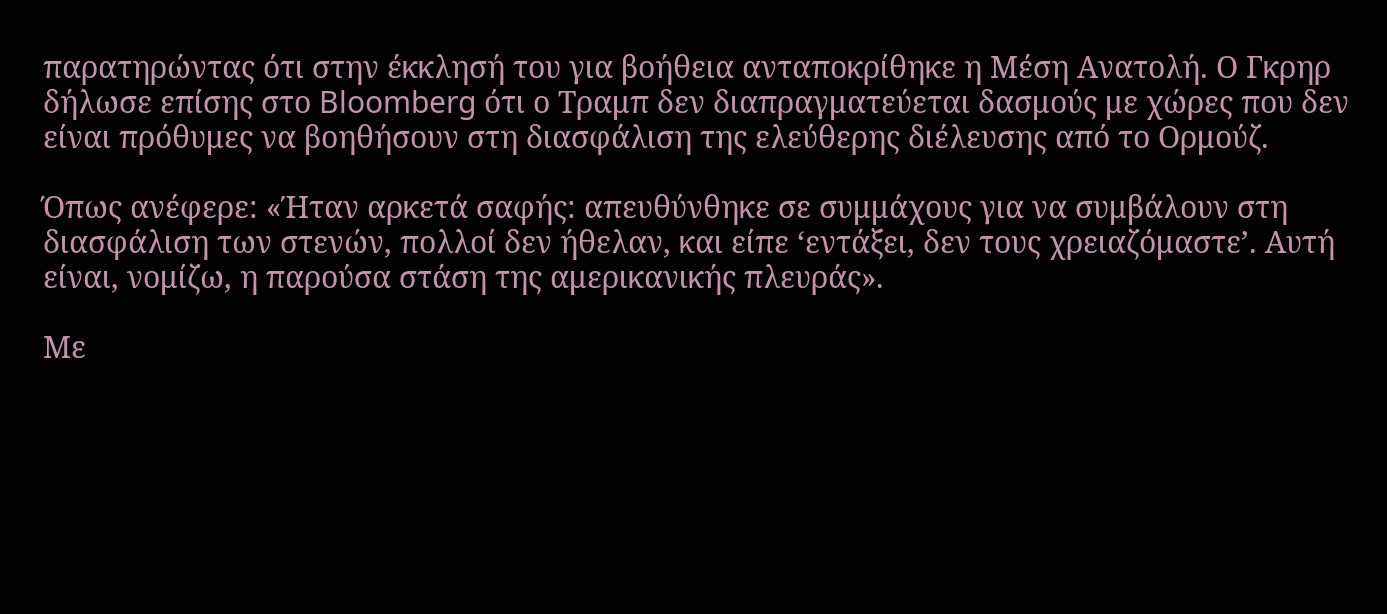παρατηρώντας ότι στην έκκλησή του για βοήθεια ανταποκρίθηκε η Μέση Ανατολή. Ο Γκρηρ δήλωσε επίσης στο Bloomberg ότι ο Τραμπ δεν διαπραγματεύεται δασμούς με χώρες που δεν είναι πρόθυμες να βοηθήσουν στη διασφάλιση της ελεύθερης διέλευσης από το Ορμούζ.

Όπως ανέφερε: «Ήταν αρκετά σαφής: απευθύνθηκε σε συμμάχους για να συμβάλουν στη διασφάλιση των στενών, πολλοί δεν ήθελαν, και είπε ‘εντάξει, δεν τους χρειαζόμαστε’. Αυτή είναι, νομίζω, η παρούσα στάση της αμερικανικής πλευράς».

Με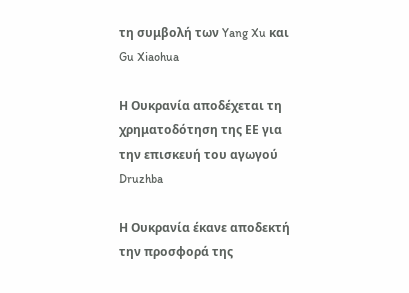τη συμβολή των Yang Xu και Gu Xiaohua

Η Ουκρανία αποδέχεται τη χρηματοδότηση της ΕΕ για την επισκευή του αγωγού Druzhba

Η Ουκρανία έκανε αποδεκτή την προσφορά της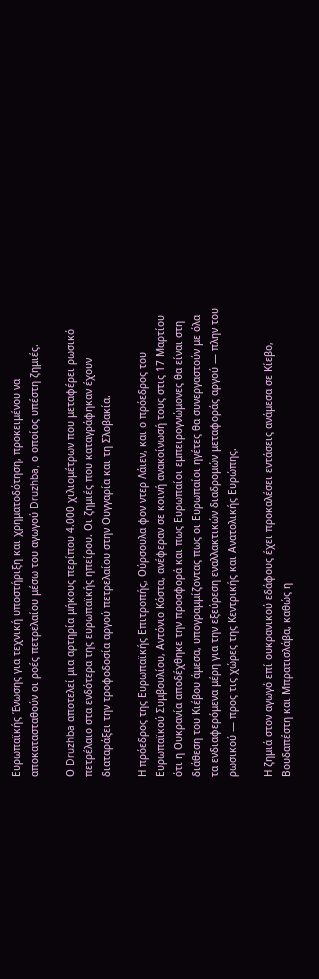Ευρωπαϊκής Ένωσης για τεχνική υποστήριξη και χρηματοδότηση, προκειμένου να αποκατασταθούν οι ροές πετρελαίου μέσω του αγωγού Druzhba, ο οποίος υπέστη ζημιές.

Ο Druzhba αποτελεί μια αρτηρία μήκους περίπου 4.000 χιλιομέτρων που μεταφέρει ρωσικό πετρέλαιο στα ενδότερα της ευρωπαϊκής ηπείρου. Οι ζημιές που καταγράφηκαν έχουν διαταράξει την τροφοδοσία αργού πετρελαίου στην Ουγγαρία και τη Σλοβακία.

Η πρόεδρος της Ευρωπαϊκής Επιτροπής, Ούρσουλα φον ντερ Λάιεν, και ο πρόεδρος του Ευρωπαϊκού Συμβουλίου, Αντόνιο Κόστα, ανέφεραν σε κοινή ανακοίνωσή τους στις 17 Μαρτίου ότι η Ουκρανία αποδέχθηκε την προσφορά και πως Eυρωπαίοι εμπειρογνώμονες θα είναι στη διάθεση του Κιέβου άμεσα, υπογραμμίζοντας πως οι Ευρωπαίοι ηγέτες θα συνεργαστούν με όλα τα ενδιαφερόμενα μέρη για την εξεύρεση εναλλακτικών διαδρομών μεταφοράς αργού — πλην του ρωσικού — προς τις χώρες της Κεντρικής και Ανατολικής Ευρώπης.

Η ζημιά στον αγωγό επί ουκρανικού εδάφους έχει προκαλέσει εντάσεις ανάμεσα σε Κίεβο, Βουδαπέστη και Μπρατισλάβα, καθώς η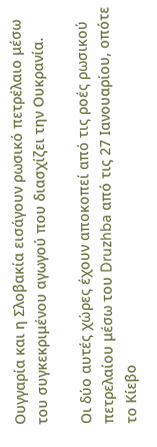Ουγγαρία και η Σλοβακία εισάγουν ρωσικό πετρέλαιο μέσω του συγκεκριμένου αγωγού που διασχίζει την Ουκρανία.

Οι δύο αυτές χώρες έχουν αποκοπεί από τις ροές ρωσικού πετρελαίου μέσω του Druzhba από τις 27 Ιανουαρίου, οπότε το Κίεβο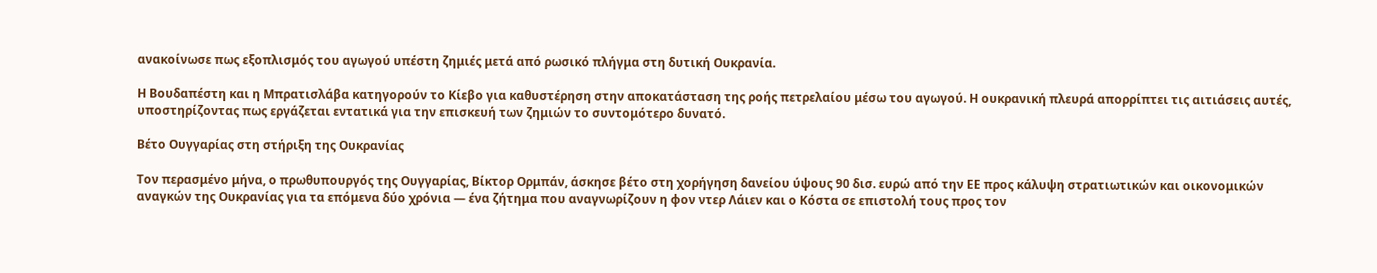ανακοίνωσε πως εξοπλισμός του αγωγού υπέστη ζημιές μετά από ρωσικό πλήγμα στη δυτική Ουκρανία.

Η Βουδαπέστη και η Μπρατισλάβα κατηγορούν το Κίεβο για καθυστέρηση στην αποκατάσταση της ροής πετρελαίου μέσω του αγωγού. Η ουκρανική πλευρά απορρίπτει τις αιτιάσεις αυτές, υποστηρίζοντας πως εργάζεται εντατικά για την επισκευή των ζημιών το συντομότερο δυνατό.

Βέτο Ουγγαρίας στη στήριξη της Ουκρανίας

Τον περασμένο μήνα, ο πρωθυπουργός της Ουγγαρίας, Βίκτορ Ορμπάν, άσκησε βέτο στη χορήγηση δανείου ύψους 90 δισ. ευρώ από την ΕΕ προς κάλυψη στρατιωτικών και οικονομικών αναγκών της Ουκρανίας για τα επόμενα δύο χρόνια — ένα ζήτημα που αναγνωρίζουν η φον ντερ Λάιεν και ο Κόστα σε επιστολή τους προς τον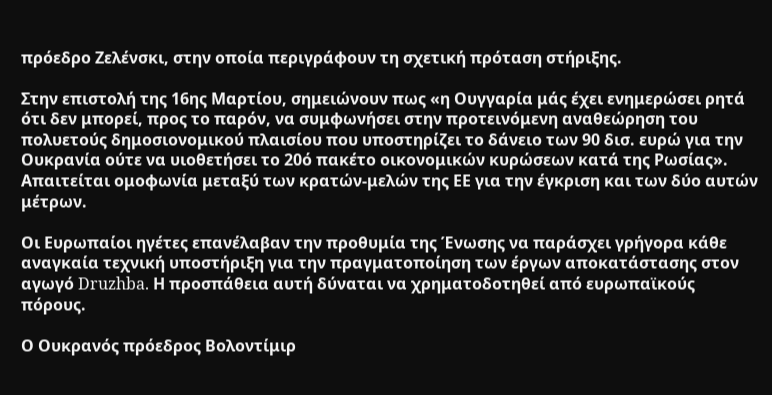πρόεδρο Ζελένσκι, στην οποία περιγράφουν τη σχετική πρόταση στήριξης.

Στην επιστολή της 16ης Μαρτίου, σημειώνουν πως «η Ουγγαρία μάς έχει ενημερώσει ρητά ότι δεν μπορεί, προς το παρόν, να συμφωνήσει στην προτεινόμενη αναθεώρηση του πολυετούς δημοσιονομικού πλαισίου που υποστηρίζει το δάνειο των 90 δισ. ευρώ για την Ουκρανία ούτε να υιοθετήσει το 20ό πακέτο οικονομικών κυρώσεων κατά της Ρωσίας». Απαιτείται ομοφωνία μεταξύ των κρατών-μελών της ΕΕ για την έγκριση και των δύο αυτών μέτρων.

Οι Ευρωπαίοι ηγέτες επανέλαβαν την προθυμία της Ένωσης να παράσχει γρήγορα κάθε αναγκαία τεχνική υποστήριξη για την πραγματοποίηση των έργων αποκατάστασης στον αγωγό Druzhba. Η προσπάθεια αυτή δύναται να χρηματοδοτηθεί από ευρωπαϊκούς πόρους.

Ο Ουκρανός πρόεδρος Βολοντίμιρ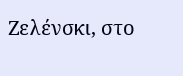Ζελένσκι, στο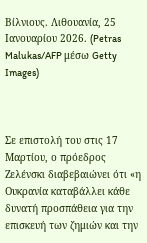Βίλνιους. Λιθουανία, 25 Ιανουαρίου 2026. (Petras Malukas/AFP μέσω Getty Images)



Σε επιστολή του στις 17 Μαρτίου, ο πρόεδρος Ζελένσκι διαβεβαιώνει ότι «η Ουκρανία καταβάλλει κάθε δυνατή προσπάθεια για την επισκευή των ζημιών και την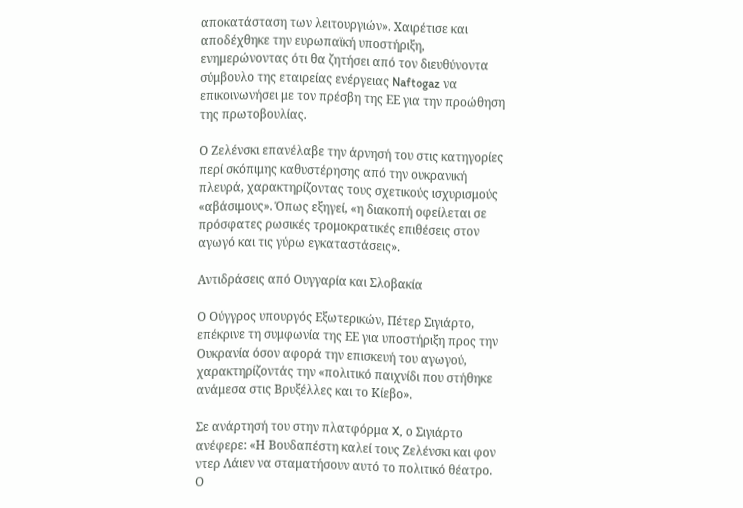αποκατάσταση των λειτουργιών». Χαιρέτισε και αποδέχθηκε την ευρωπαϊκή υποστήριξη, ενημερώνοντας ότι θα ζητήσει από τον διευθύνοντα σύμβουλο της εταιρείας ενέργειας Naftogaz να επικοινωνήσει με τον πρέσβη της ΕΕ για την προώθηση της πρωτοβουλίας.

Ο Ζελένσκι επανέλαβε την άρνησή του στις κατηγορίες περί σκόπιμης καθυστέρησης από την ουκρανική πλευρά, χαρακτηρίζοντας τους σχετικούς ισχυρισμούς «αβάσιμους». Όπως εξηγεί, «η διακοπή οφείλεται σε πρόσφατες ρωσικές τρομοκρατικές επιθέσεις στον αγωγό και τις γύρω εγκαταστάσεις».

Αντιδράσεις από Ουγγαρία και Σλοβακία

Ο Ούγγρος υπουργός Εξωτερικών, Πέτερ Σιγιάρτο, επέκρινε τη συμφωνία της ΕΕ για υποστήριξη προς την Ουκρανία όσον αφορά την επισκευή του αγωγού, χαρακτηρίζοντάς την «πολιτικό παιχνίδι που στήθηκε ανάμεσα στις Βρυξέλλες και το Κίεβο».

Σε ανάρτησή του στην πλατφόρμα X, ο Σιγιάρτο ανέφερε: «Η Βουδαπέστη καλεί τους Ζελένσκι και φον ντερ Λάιεν να σταματήσουν αυτό το πολιτικό θέατρο. Ο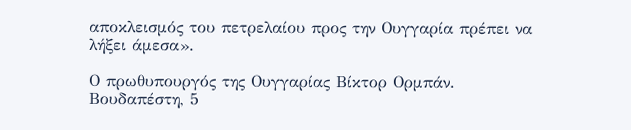αποκλεισμός του πετρελαίου προς την Ουγγαρία πρέπει να λήξει άμεσα».

Ο πρωθυπουργός της Ουγγαρίας Βίκτορ Ορμπάν. Βουδαπέστη, 5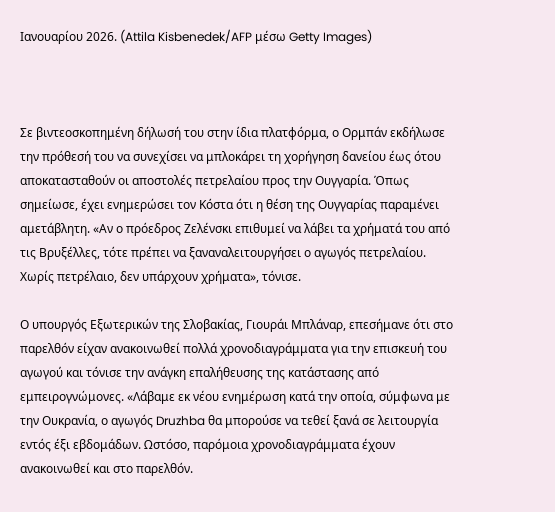Ιανουαρίου 2026. (Attila Kisbenedek/AFP μέσω Getty Images)



Σε βιντεοσκοπημένη δήλωσή του στην ίδια πλατφόρμα, ο Ορμπάν εκδήλωσε την πρόθεσή του να συνεχίσει να μπλοκάρει τη χορήγηση δανείου έως ότου αποκατασταθούν οι αποστολές πετρελαίου προς την Ουγγαρία. Όπως σημείωσε, έχει ενημερώσει τον Κόστα ότι η θέση της Ουγγαρίας παραμένει αμετάβλητη. «Αν ο πρόεδρος Ζελένσκι επιθυμεί να λάβει τα χρήματά του από τις Βρυξέλλες, τότε πρέπει να ξαναναλειτουργήσει ο αγωγός πετρελαίου. Χωρίς πετρέλαιο, δεν υπάρχουν χρήματα», τόνισε.

Ο υπουργός Εξωτερικών της Σλοβακίας, Γιουράι Μπλάναρ, επεσήμανε ότι στο παρελθόν είχαν ανακοινωθεί πολλά χρονοδιαγράμματα για την επισκευή του αγωγού και τόνισε την ανάγκη επαλήθευσης της κατάστασης από εμπειρογνώμονες. «Λάβαμε εκ νέου ενημέρωση κατά την οποία, σύμφωνα με την Ουκρανία, ο αγωγός Druzhba θα μπορούσε να τεθεί ξανά σε λειτουργία εντός έξι εβδομάδων. Ωστόσο, παρόμοια χρονοδιαγράμματα έχουν ανακοινωθεί και στο παρελθόν.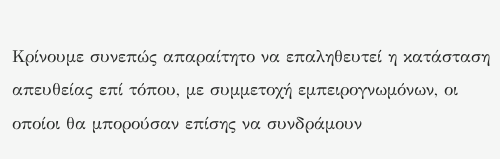Κρίνουμε συνεπώς απαραίτητο να επαληθευτεί η κατάσταση απευθείας επί τόπου, με συμμετοχή εμπειρογνωμόνων, οι οποίοι θα μπορούσαν επίσης να συνδράμουν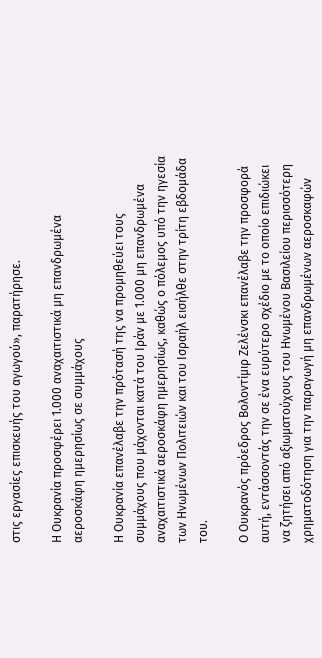στις εργασίες επισκευής του αγωγού», παρατήρησε.

Η Ουκρανία προσφέρει 1.000 αναχαιτιστικά μη επανδρωμένα αεροσκάφη ημερησίως σε συμμάχους

Η Ουκρανία επανέλαβε την πρότασή της να προμηθεύει τους συμμάχους που μάχονται κατά του Ιράν με 1.000 μη επανδρωμένα αναχαιτιστικά αεροσκάφη ημερησίως, καθώς ο πόλεμος υπό την ηγεσία των Ηνωμένων Πολιτειών και του Ισραήλ εισήλθε στην τρίτη εβδομάδα του.

Ο Ουκρανός πρόεδρος Βολοντίμιρ Ζελένσκι επανέλαβε την προσφορά αυτή, εντάσσοντάς την σε ένα ευρύτερο σχέδιο με το οποίο επιδιώκει να ζητήσει από αξιωματούχους του Ηνωμένου Βασιλείου περισσότερη χρηματοδότηση για την παραγωγή μη επανδρωμένων αεροσκαφών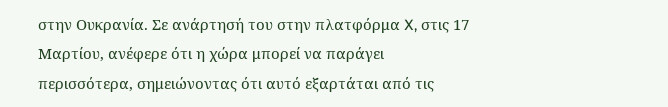στην Ουκρανία. Σε ανάρτησή του στην πλατφόρμα X, στις 17 Μαρτίου, ανέφερε ότι η χώρα μπορεί να παράγει περισσότερα, σημειώνοντας ότι αυτό εξαρτάται από τις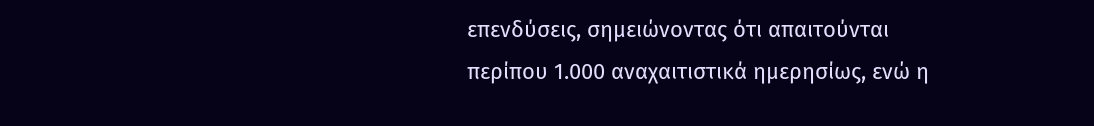επενδύσεις, σημειώνοντας ότι απαιτούνται περίπου 1.000 αναχαιτιστικά ημερησίως, ενώ η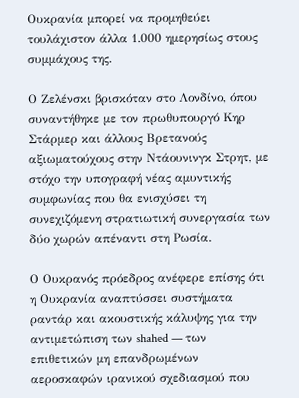Ουκρανία μπορεί να προμηθεύει τουλάχιστον άλλα 1.000 ημερησίως στους συμμάχους της.

Ο Ζελένσκι βρισκόταν στο Λονδίνο, όπου συναντήθηκε με τον πρωθυπουργό Κηρ Στάρμερ και άλλους Βρετανούς αξιωματούχους στην Ντάουνινγκ Στρητ, με στόχο την υπογραφή νέας αμυντικής συμφωνίας που θα ενισχύσει τη συνεχιζόμενη στρατιωτική συνεργασία των δύο χωρών απέναντι στη Ρωσία.

Ο Ουκρανός πρόεδρος ανέφερε επίσης ότι η Ουκρανία αναπτύσσει συστήματα ραντάρ και ακουστικής κάλυψης για την αντιμετώπιση των shahed — των επιθετικών μη επανδρωμένων αεροσκαφών ιρανικού σχεδιασμού που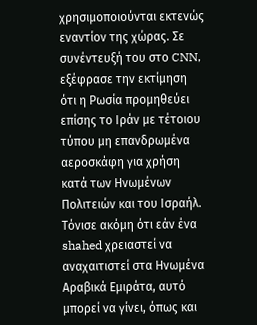χρησιμοποιούνται εκτενώς εναντίον της χώρας. Σε συνέντευξή του στο CNN, εξέφρασε την εκτίμηση ότι η Ρωσία προμηθεύει επίσης το Ιράν με τέτοιου τύπου μη επανδρωμένα αεροσκάφη για χρήση κατά των Ηνωμένων Πολιτειών και του Ισραήλ. Τόνισε ακόμη ότι εάν ένα shahed χρειαστεί να αναχαιτιστεί στα Ηνωμένα Αραβικά Εμιράτα, αυτό μπορεί να γίνει, όπως και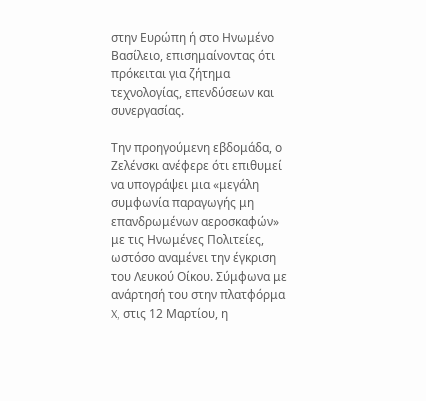στην Ευρώπη ή στο Ηνωμένο Βασίλειο, επισημαίνοντας ότι πρόκειται για ζήτημα τεχνολογίας, επενδύσεων και συνεργασίας.

Την προηγούμενη εβδομάδα, ο Ζελένσκι ανέφερε ότι επιθυμεί να υπογράψει μια «μεγάλη συμφωνία παραγωγής μη επανδρωμένων αεροσκαφών» με τις Ηνωμένες Πολιτείες, ωστόσο αναμένει την έγκριση του Λευκού Οίκου. Σύμφωνα με ανάρτησή του στην πλατφόρμα X, στις 12 Μαρτίου, η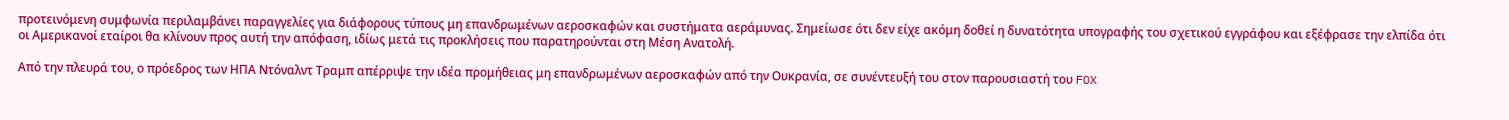προτεινόμενη συμφωνία περιλαμβάνει παραγγελίες για διάφορους τύπους μη επανδρωμένων αεροσκαφών και συστήματα αεράμυνας. Σημείωσε ότι δεν είχε ακόμη δοθεί η δυνατότητα υπογραφής του σχετικού εγγράφου και εξέφρασε την ελπίδα ότι οι Αμερικανοί εταίροι θα κλίνουν προς αυτή την απόφαση, ιδίως μετά τις προκλήσεις που παρατηρούνται στη Μέση Ανατολή.

Από την πλευρά του, ο πρόεδρος των ΗΠΑ Ντόναλντ Τραμπ απέρριψε την ιδέα προμήθειας μη επανδρωμένων αεροσκαφών από την Ουκρανία, σε συνέντευξή του στον παρουσιαστή του FOX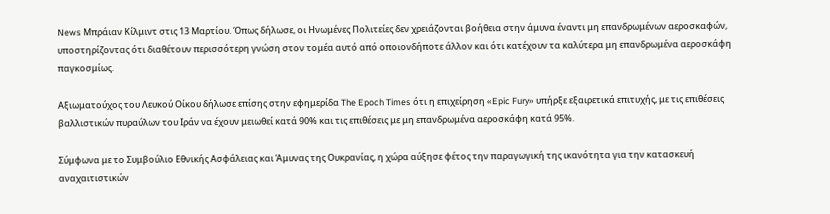News Μπράιαν Κίλμιντ στις 13 Μαρτίου. Όπως δήλωσε, οι Ηνωμένες Πολιτείες δεν χρειάζονται βοήθεια στην άμυνα έναντι μη επανδρωμένων αεροσκαφών, υποστηρίζοντας ότι διαθέτουν περισσότερη γνώση στον τομέα αυτό από οποιονδήποτε άλλον και ότι κατέχουν τα καλύτερα μη επανδρωμένα αεροσκάφη παγκοσμίως.

Αξιωματούχος του Λευκού Οίκου δήλωσε επίσης στην εφημερίδα The Epoch Times ότι η επιχείρηση «Epic Fury» υπήρξε εξαιρετικά επιτυχής, με τις επιθέσεις βαλλιστικών πυραύλων του Ιράν να έχουν μειωθεί κατά 90% και τις επιθέσεις με μη επανδρωμένα αεροσκάφη κατά 95%.

Σύμφωνα με το Συμβούλιο Εθνικής Ασφάλειας και Άμυνας της Ουκρανίας, η χώρα αύξησε φέτος την παραγωγική της ικανότητα για την κατασκευή αναχαιτιστικών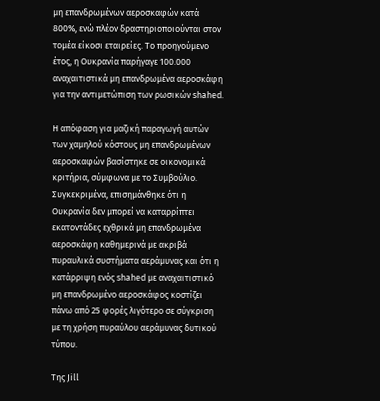μη επανδρωμένων αεροσκαφών κατά 800%, ενώ πλέον δραστηριοποιούνται στον τομέα είκοσι εταιρείες. Το προηγούμενο έτος, η Ουκρανία παρήγαγε 100.000 αναχαιτιστικά μη επανδρωμένα αεροσκάφη για την αντιμετώπιση των ρωσικών shahed.

Η απόφαση για μαζική παραγωγή αυτών των χαμηλού κόστους μη επανδρωμένων αεροσκαφών βασίστηκε σε οικονομικά κριτήρια, σύμφωνα με το Συμβούλιο. Συγκεκριμένα, επισημάνθηκε ότι η Ουκρανία δεν μπορεί να καταρρίπτει εκατοντάδες εχθρικά μη επανδρωμένα αεροσκάφη καθημερινά με ακριβά πυραυλικά συστήματα αεράμυνας και ότι η κατάρριψη ενός shahed με αναχαιτιστικό μη επανδρωμένο αεροσκάφος κοστίζει πάνω από 25 φορές λιγότερο σε σύγκριση με τη χρήση πυραύλου αεράμυνας δυτικού τύπου.

Της Jill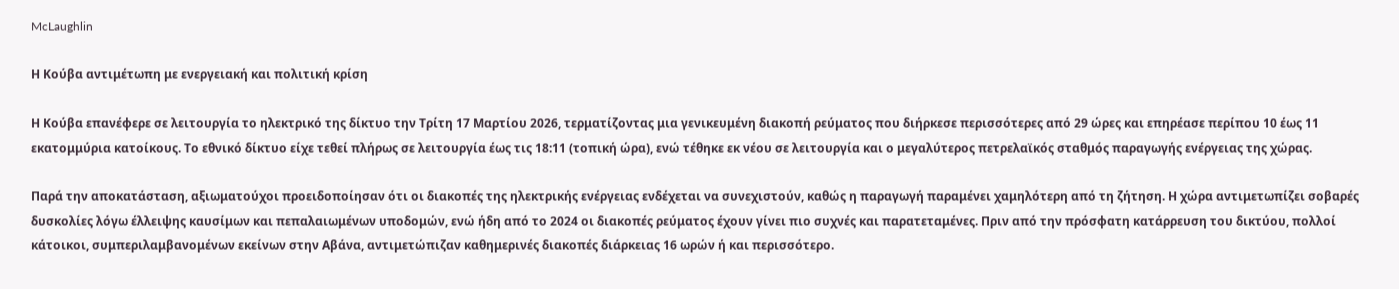McLaughlin

Η Κούβα αντιμέτωπη με ενεργειακή και πολιτική κρίση

Η Κούβα επανέφερε σε λειτουργία το ηλεκτρικό της δίκτυο την Τρίτη 17 Μαρτίου 2026, τερματίζοντας μια γενικευμένη διακοπή ρεύματος που διήρκεσε περισσότερες από 29 ώρες και επηρέασε περίπου 10 έως 11 εκατομμύρια κατοίκους. Το εθνικό δίκτυο είχε τεθεί πλήρως σε λειτουργία έως τις 18:11 (τοπική ώρα), ενώ τέθηκε εκ νέου σε λειτουργία και ο μεγαλύτερος πετρελαϊκός σταθμός παραγωγής ενέργειας της χώρας.

Παρά την αποκατάσταση, αξιωματούχοι προειδοποίησαν ότι οι διακοπές της ηλεκτρικής ενέργειας ενδέχεται να συνεχιστούν, καθώς η παραγωγή παραμένει χαμηλότερη από τη ζήτηση. Η χώρα αντιμετωπίζει σοβαρές δυσκολίες λόγω έλλειψης καυσίμων και πεπαλαιωμένων υποδομών, ενώ ήδη από το 2024 οι διακοπές ρεύματος έχουν γίνει πιο συχνές και παρατεταμένες. Πριν από την πρόσφατη κατάρρευση του δικτύου, πολλοί κάτοικοι, συμπεριλαμβανομένων εκείνων στην Αβάνα, αντιμετώπιζαν καθημερινές διακοπές διάρκειας 16 ωρών ή και περισσότερο.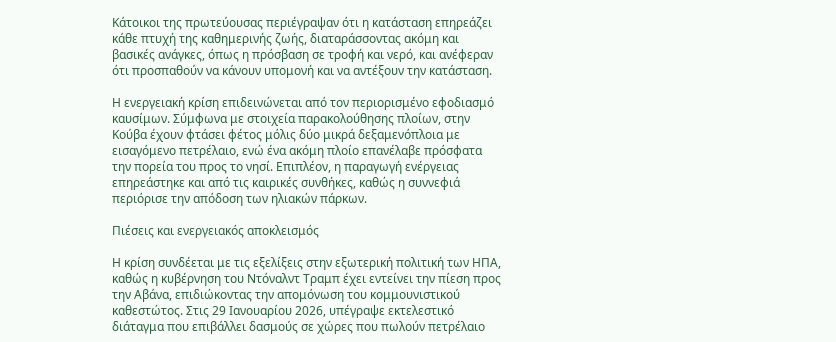Κάτοικοι της πρωτεύουσας περιέγραψαν ότι η κατάσταση επηρεάζει κάθε πτυχή της καθημερινής ζωής, διαταράσσοντας ακόμη και βασικές ανάγκες, όπως η πρόσβαση σε τροφή και νερό, και ανέφεραν ότι προσπαθούν να κάνουν υπομονή και να αντέξουν την κατάσταση.

Η ενεργειακή κρίση επιδεινώνεται από τον περιορισμένο εφοδιασμό καυσίμων. Σύμφωνα με στοιχεία παρακολούθησης πλοίων, στην Κούβα έχουν φτάσει φέτος μόλις δύο μικρά δεξαμενόπλοια με εισαγόμενο πετρέλαιο, ενώ ένα ακόμη πλοίο επανέλαβε πρόσφατα την πορεία του προς το νησί. Επιπλέον, η παραγωγή ενέργειας επηρεάστηκε και από τις καιρικές συνθήκες, καθώς η συννεφιά περιόρισε την απόδοση των ηλιακών πάρκων.

Πιέσεις και ενεργειακός αποκλεισμός

Η κρίση συνδέεται με τις εξελίξεις στην εξωτερική πολιτική των ΗΠΑ, καθώς η κυβέρνηση του Ντόναλντ Τραμπ έχει εντείνει την πίεση προς την Αβάνα, επιδιώκοντας την απομόνωση του κομμουνιστικού καθεστώτος. Στις 29 Ιανουαρίου 2026, υπέγραψε εκτελεστικό διάταγμα που επιβάλλει δασμούς σε χώρες που πωλούν πετρέλαιο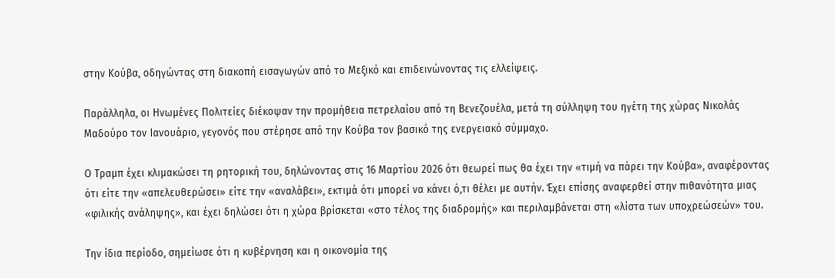στην Κούβα, οδηγώντας στη διακοπή εισαγωγών από το Μεξικό και επιδεινώνοντας τις ελλείψεις.

Παράλληλα, οι Ηνωμένες Πολιτείες διέκοψαν την προμήθεια πετρελαίου από τη Βενεζουέλα, μετά τη σύλληψη του ηγέτη της χώρας Νικολάς Μαδούρο τον Ιανουάριο, γεγονός που στέρησε από την Κούβα τον βασικό της ενεργειακό σύμμαχο.

Ο Τραμπ έχει κλιμακώσει τη ρητορική του, δηλώνοντας στις 16 Μαρτίου 2026 ότι θεωρεί πως θα έχει την «τιμή να πάρει την Κούβα», αναφέροντας ότι είτε την «απελευθερώσει» είτε την «αναλάβει», εκτιμά ότι μπορεί να κάνει ό,τι θέλει με αυτήν. Έχει επίσης αναφερθεί στην πιθανότητα μιας «φιλικής ανάληψης», και έχει δηλώσει ότι η χώρα βρίσκεται «στο τέλος της διαδρομής» και περιλαμβάνεται στη «λίστα των υποχρεώσεών» του.

Την ίδια περίοδο, σημείωσε ότι η κυβέρνηση και η οικονομία της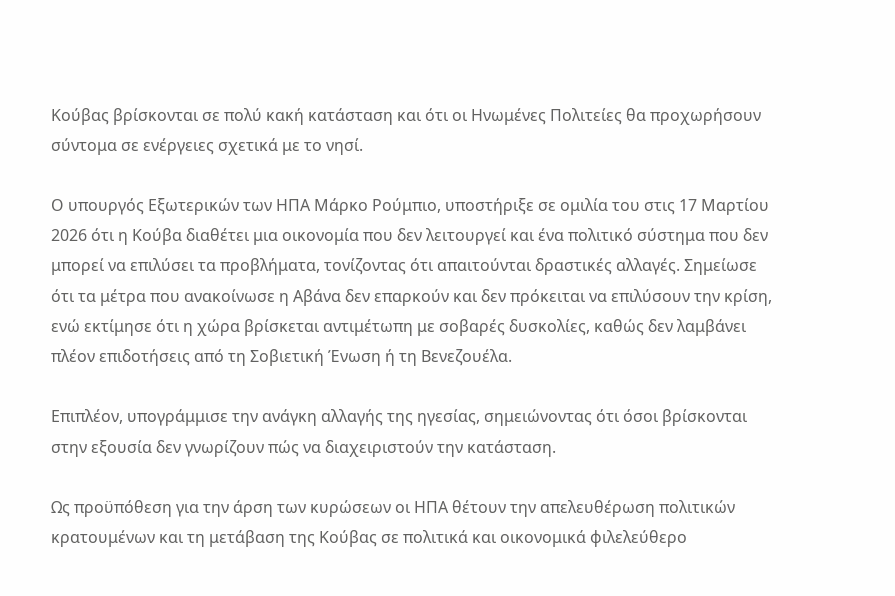Κούβας βρίσκονται σε πολύ κακή κατάσταση και ότι οι Ηνωμένες Πολιτείες θα προχωρήσουν σύντομα σε ενέργειες σχετικά με το νησί.

Ο υπουργός Εξωτερικών των ΗΠΑ Μάρκο Ρούμπιο, υποστήριξε σε ομιλία του στις 17 Μαρτίου 2026 ότι η Κούβα διαθέτει μια οικονομία που δεν λειτουργεί και ένα πολιτικό σύστημα που δεν μπορεί να επιλύσει τα προβλήματα, τονίζοντας ότι απαιτούνται δραστικές αλλαγές. Σημείωσε ότι τα μέτρα που ανακοίνωσε η Αβάνα δεν επαρκούν και δεν πρόκειται να επιλύσουν την κρίση, ενώ εκτίμησε ότι η χώρα βρίσκεται αντιμέτωπη με σοβαρές δυσκολίες, καθώς δεν λαμβάνει πλέον επιδοτήσεις από τη Σοβιετική Ένωση ή τη Βενεζουέλα.

Επιπλέον, υπογράμμισε την ανάγκη αλλαγής της ηγεσίας, σημειώνοντας ότι όσοι βρίσκονται στην εξουσία δεν γνωρίζουν πώς να διαχειριστούν την κατάσταση.

Ως προϋπόθεση για την άρση των κυρώσεων οι ΗΠΑ θέτουν την απελευθέρωση πολιτικών κρατουμένων και τη μετάβαση της Κούβας σε πολιτικά και οικονομικά φιλελεύθερο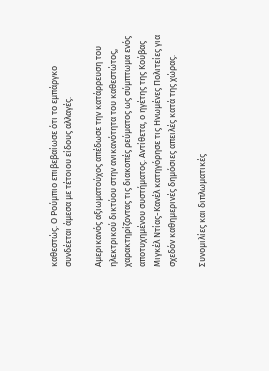καθεστώς. Ο Ρούμπιο επιβεβαίωσε ότι το εμπάργκο συνδέεται άμεσα με τέτοιου είδους αλλαγές.

Αμερικανός αξιωματούχος απέδωσε την κατάρρευση του ηλεκτρικού δικτύου στην ανικανότητα του καθεστώτος, χαρακτηρίζοντας τις διακοπές ρεύματος ως σύμπτωμα ενός αποτυχημένου συστήματος. Αντίθετα, ο ηγέτης της Κούβας Μιγκέλ Ντίας-Κανέλ κατηγόρησε τις Ηνωμένες Πολιτείες για σχεδόν καθημερινές δημόσιες απειλές κατά της χώρας.

Συνομιλίες και διπλωματικές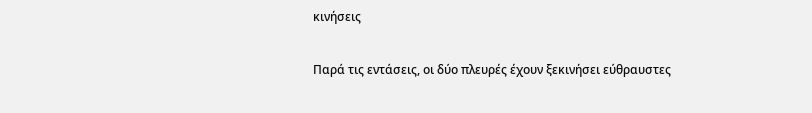κινήσεις

Παρά τις εντάσεις, οι δύο πλευρές έχουν ξεκινήσει εύθραυστες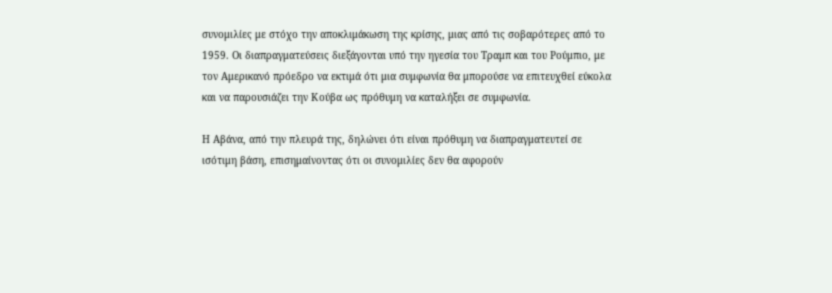συνομιλίες με στόχο την αποκλιμάκωση της κρίσης, μιας από τις σοβαρότερες από το 1959. Οι διαπραγματεύσεις διεξάγονται υπό την ηγεσία του Τραμπ και του Ρούμπιο, με τον Αμερικανό πρόεδρο να εκτιμά ότι μια συμφωνία θα μπορούσε να επιτευχθεί εύκολα και να παρουσιάζει την Κούβα ως πρόθυμη να καταλήξει σε συμφωνία.

Η Αβάνα, από την πλευρά της, δηλώνει ότι είναι πρόθυμη να διαπραγματευτεί σε ισότιμη βάση, επισημαίνοντας ότι οι συνομιλίες δεν θα αφορούν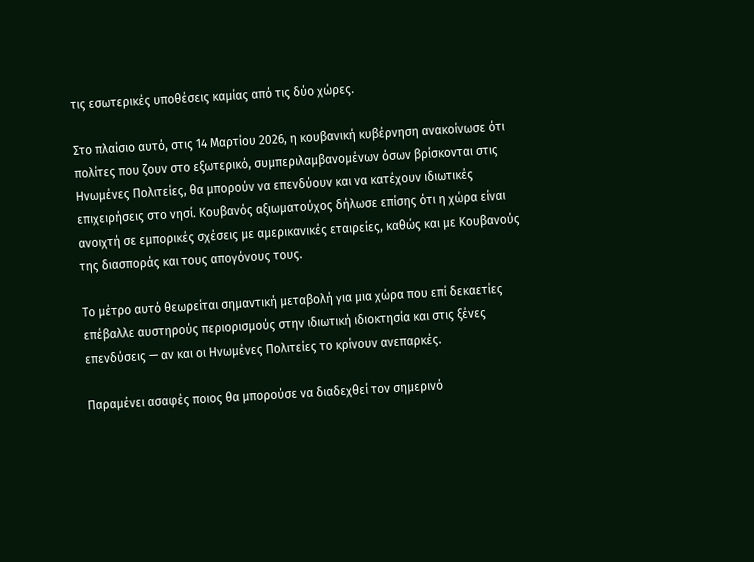τις εσωτερικές υποθέσεις καμίας από τις δύο χώρες.

Στο πλαίσιο αυτό, στις 14 Μαρτίου 2026, η κουβανική κυβέρνηση ανακοίνωσε ότι πολίτες που ζουν στο εξωτερικό, συμπεριλαμβανομένων όσων βρίσκονται στις Ηνωμένες Πολιτείες, θα μπορούν να επενδύουν και να κατέχουν ιδιωτικές επιχειρήσεις στο νησί. Κουβανός αξιωματούχος δήλωσε επίσης ότι η χώρα είναι ανοιχτή σε εμπορικές σχέσεις με αμερικανικές εταιρείες, καθώς και με Κουβανούς της διασποράς και τους απογόνους τους.

Το μέτρο αυτό θεωρείται σημαντική μεταβολή για μια χώρα που επί δεκαετίες επέβαλλε αυστηρούς περιορισμούς στην ιδιωτική ιδιοκτησία και στις ξένες επενδύσεις — αν και οι Ηνωμένες Πολιτείες το κρίνουν ανεπαρκές.

Παραμένει ασαφές ποιος θα μπορούσε να διαδεχθεί τον σημερινό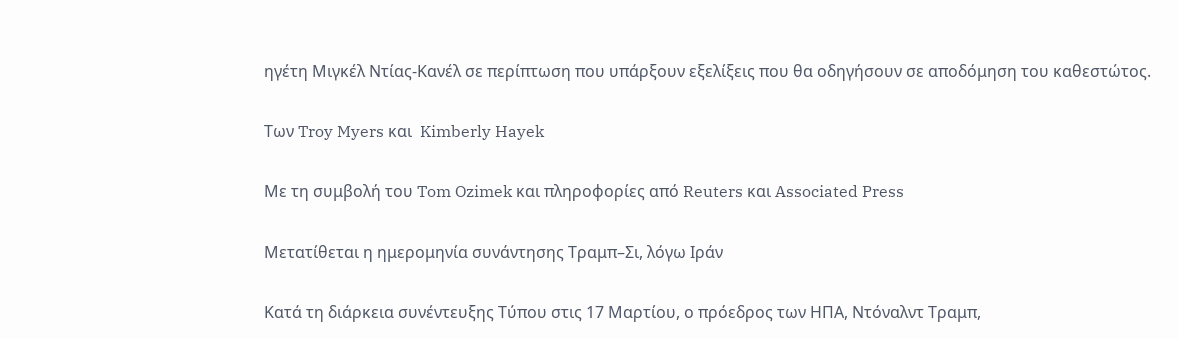ηγέτη Μιγκέλ Ντίας-Κανέλ σε περίπτωση που υπάρξουν εξελίξεις που θα οδηγήσουν σε αποδόμηση του καθεστώτος.

Των Troy Myers και  Kimberly Hayek

Με τη συμβολή του Tom Ozimek και πληροφορίες από Reuters και Associated Press

Μετατίθεται η ημερομηνία συνάντησης Τραμπ–Σι, λόγω Ιράν

Κατά τη διάρκεια συνέντευξης Τύπου στις 17 Μαρτίου, ο πρόεδρος των ΗΠΑ, Ντόναλντ Τραμπ,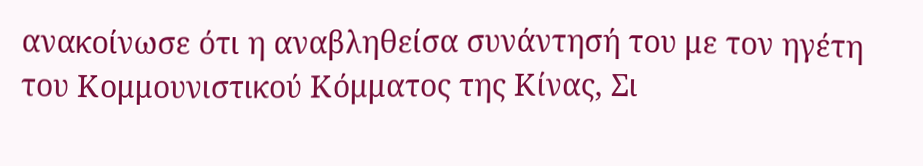ανακοίνωσε ότι η αναβληθείσα συνάντησή του με τον ηγέτη του Κομμουνιστικού Κόμματος της Κίνας, Σι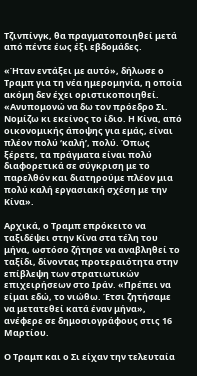Τζινπίνγκ, θα πραγματοποιηθεί μετά από πέντε έως έξι εβδομάδες.

«Ήταν εντάξει με αυτό», δήλωσε ο Τραμπ για τη νέα ημερομηνία, η οποία ακόμη δεν έχει οριστικοποιηθεί. «Ανυπομονώ να δω τον πρόεδρο Σι. Νομίζω κι εκείνος το ίδιο. Η Κίνα, από οικονομικής άποψης για εμάς, είναι πλέον πολύ ‘καλή’, πολύ. Όπως ξέρετε, τα πράγματα είναι πολύ διαφορετικά σε σύγκριση με το παρελθόν και διατηρούμε πλέον μια πολύ καλή εργασιακή σχέση με την Κίνα».

Αρχικά, ο Τραμπ επρόκειτο να ταξιδέψει στην Κίνα στα τέλη του μήνα, ωστόσο ζήτησε να αναβληθεί το ταξίδι, δίνοντας προτεραιότητα στην επίβλεψη των στρατιωτικών επιχειρήσεων στο Ιράν. «Πρέπει να είμαι εδώ, το νιώθω. Έτσι ζητήσαμε να μετατεθεί κατά έναν μήνα», ανέφερε σε δημοσιογράφους στις 16 Μαρτίου.

Ο Τραμπ και ο Σι είχαν την τελευταία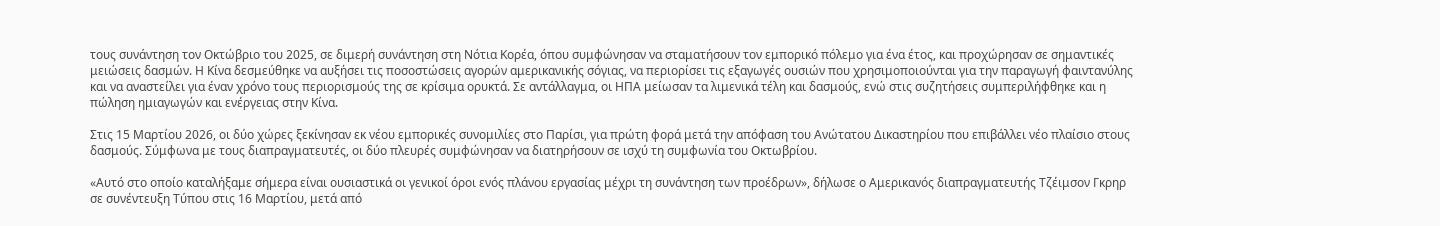τους συνάντηση τον Οκτώβριο του 2025, σε διμερή συνάντηση στη Νότια Κορέα, όπου συμφώνησαν να σταματήσουν τον εμπορικό πόλεμο για ένα έτος, και προχώρησαν σε σημαντικές μειώσεις δασμών. Η Κίνα δεσμεύθηκε να αυξήσει τις ποσοστώσεις αγορών αμερικανικής σόγιας, να περιορίσει τις εξαγωγές ουσιών που χρησιμοποιούνται για την παραγωγή φαιντανύλης και να αναστείλει για έναν χρόνο τους περιορισμούς της σε κρίσιμα ορυκτά. Σε αντάλλαγμα, οι ΗΠΑ μείωσαν τα λιμενικά τέλη και δασμούς, ενώ στις συζητήσεις συμπεριλήφθηκε και η πώληση ημιαγωγών και ενέργειας στην Κίνα.

Στις 15 Μαρτίου 2026, οι δύο χώρες ξεκίνησαν εκ νέου εμπορικές συνομιλίες στο Παρίσι, για πρώτη φορά μετά την απόφαση του Ανώτατου Δικαστηρίου που επιβάλλει νέο πλαίσιο στους δασμούς. Σύμφωνα με τους διαπραγματευτές, οι δύο πλευρές συμφώνησαν να διατηρήσουν σε ισχύ τη συμφωνία του Οκτωβρίου.

«Αυτό στο οποίο καταλήξαμε σήμερα είναι ουσιαστικά οι γενικοί όροι ενός πλάνου εργασίας μέχρι τη συνάντηση των προέδρων», δήλωσε ο Αμερικανός διαπραγματευτής Τζέιμσον Γκρηρ σε συνέντευξη Τύπου στις 16 Μαρτίου, μετά από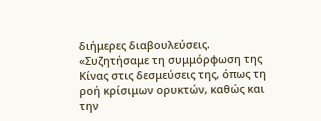διήμερες διαβουλεύσεις. «Συζητήσαμε τη συμμόρφωση της Κίνας στις δεσμεύσεις της, όπως τη ροή κρίσιμων ορυκτών, καθώς και την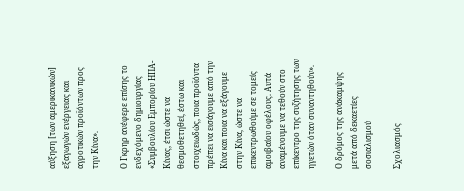αύξηση [των αμερικανικών] εξαγωγών ενέργειας και αγροτικών προϊόντων προς την Κίνα».

Ο Γκρηρ ανέφερε επίσης το ενδεχόμενο δημιουργίας «Συμβουλίου Εμπορίου ΗΠΑ-Κίνας, έτσι ώστε να θεσμοθετηθεί, έστω και στοιχειωδώς, ποια προϊόντα πρέπει να εισάγουμε από την Κίνα και ποια να εξάγουμε στην Κίνα, ώστε να επικεντρωθούμε σε τομείς αμοιβαίου οφέλους. Αυτά αναμένουμε να τεθούν στο επίκεντρο της συζήτησης των ηγετών όταν συναντηθούν».

Ο δρόμος της ανάκαμψης μετά από δεκαετίες σοσιαλισμού

Σχολιασμός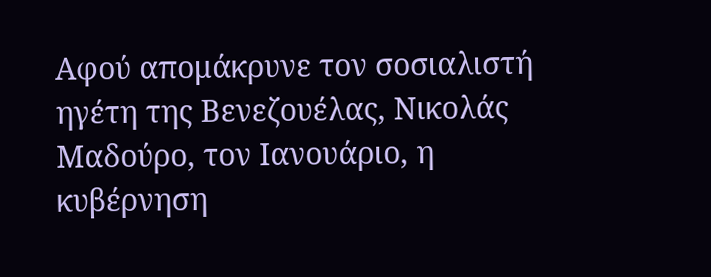Αφού απομάκρυνε τον σοσιαλιστή ηγέτη της Βενεζουέλας, Νικολάς Μαδούρο, τον Ιανουάριο, η κυβέρνηση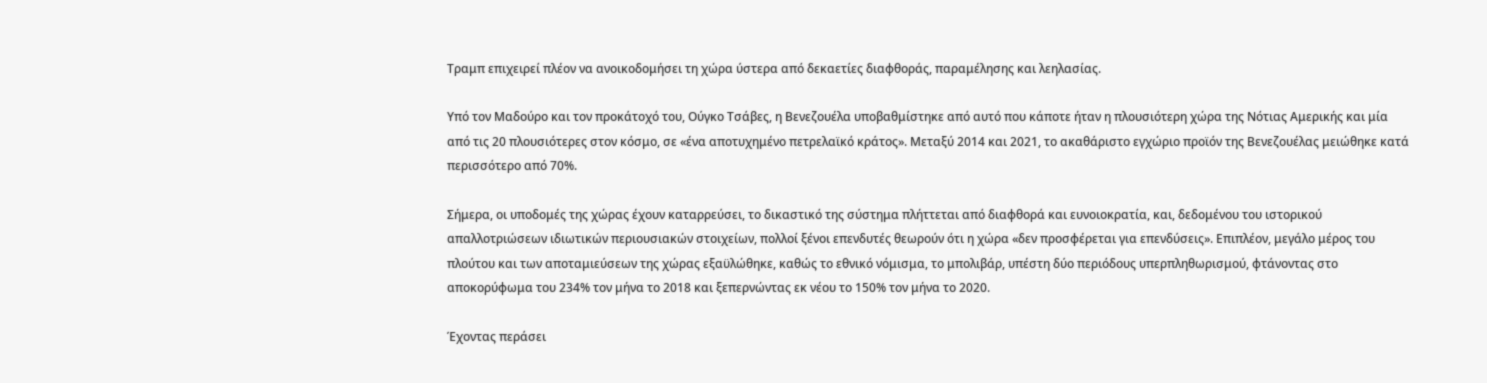Τραμπ επιχειρεί πλέον να ανοικοδομήσει τη χώρα ύστερα από δεκαετίες διαφθοράς, παραμέλησης και λεηλασίας.

Υπό τον Μαδούρο και τον προκάτοχό του, Ούγκο Τσάβες, η Βενεζουέλα υποβαθμίστηκε από αυτό που κάποτε ήταν η πλουσιότερη χώρα της Νότιας Αμερικής και μία από τις 20 πλουσιότερες στον κόσμο, σε «ένα αποτυχημένο πετρελαϊκό κράτος». Μεταξύ 2014 και 2021, το ακαθάριστο εγχώριο προϊόν της Βενεζουέλας μειώθηκε κατά περισσότερο από 70%.

Σήμερα, οι υποδομές της χώρας έχουν καταρρεύσει, το δικαστικό της σύστημα πλήττεται από διαφθορά και ευνοιοκρατία, και, δεδομένου του ιστορικού απαλλοτριώσεων ιδιωτικών περιουσιακών στοιχείων, πολλοί ξένοι επενδυτές θεωρούν ότι η χώρα «δεν προσφέρεται για επενδύσεις». Επιπλέον, μεγάλο μέρος του πλούτου και των αποταμιεύσεων της χώρας εξαϋλώθηκε, καθώς το εθνικό νόμισμα, το μπολιβάρ, υπέστη δύο περιόδους υπερπληθωρισμού, φτάνοντας στο αποκορύφωμα του 234% τον μήνα το 2018 και ξεπερνώντας εκ νέου το 150% τον μήνα το 2020.

Έχοντας περάσει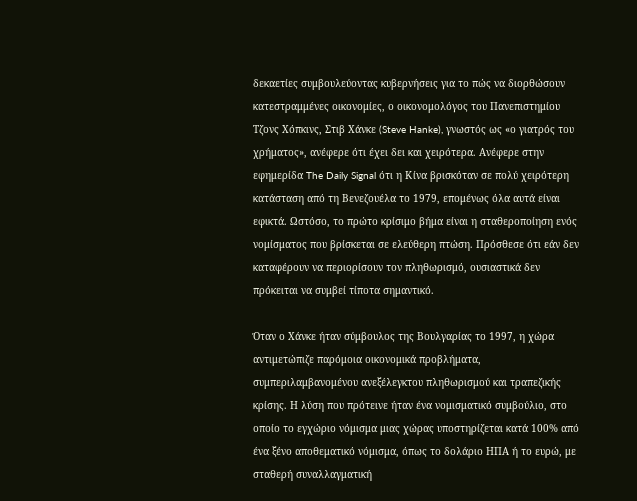δεκαετίες συμβουλεύοντας κυβερνήσεις για το πώς να διορθώσουν κατεστραμμένες οικονομίες, ο οικονομολόγος του Πανεπιστημίου Τζονς Χόπκινς, Στιβ Χάνκε (Steve Hanke), γνωστός ως «ο γιατρός του χρήματος», ανέφερε ότι έχει δει και χειρότερα. Ανέφερε στην εφημερίδα The Daily Signal ότι η Κίνα βρισκόταν σε πολύ χειρότερη κατάσταση από τη Βενεζουέλα το 1979, επομένως όλα αυτά είναι εφικτά. Ωστόσο, το πρώτο κρίσιμο βήμα είναι η σταθεροποίηση ενός νομίσματος που βρίσκεται σε ελεύθερη πτώση. Πρόσθεσε ότι εάν δεν καταφέρουν να περιορίσουν τον πληθωρισμό, ουσιαστικά δεν πρόκειται να συμβεί τίποτα σημαντικό.

Όταν ο Χάνκε ήταν σύμβουλος της Βουλγαρίας το 1997, η χώρα αντιμετώπιζε παρόμοια οικονομικά προβλήματα, συμπεριλαμβανομένου ανεξέλεγκτου πληθωρισμού και τραπεζικής κρίσης. Η λύση που πρότεινε ήταν ένα νομισματικό συμβούλιο, στο οποίο το εγχώριο νόμισμα μιας χώρας υποστηρίζεται κατά 100% από ένα ξένο αποθεματικό νόμισμα, όπως το δολάριο ΗΠΑ ή το ευρώ, με σταθερή συναλλαγματική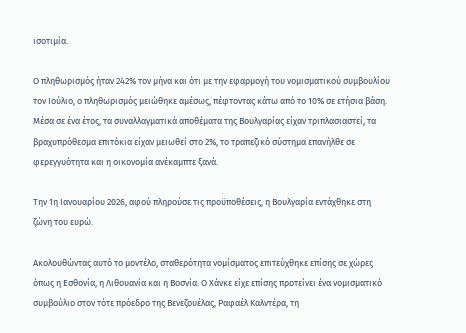ισοτιμία.

Ο πληθωρισμός ήταν 242% τον μήνα και ότι με την εφαρμογή του νομισματικού συμβουλίου τον Ιούλιο, ο πληθωρισμός μειώθηκε αμέσως, πέφτοντας κάτω από το 10% σε ετήσια βάση. Μέσα σε ένα έτος, τα συναλλαγματικά αποθέματα της Βουλγαρίας είχαν τριπλασιαστεί, τα βραχυπρόθεσμα επιτόκια είχαν μειωθεί στο 2%, το τραπεζικό σύστημα επανήλθε σε φερεγγυότητα και η οικονομία ανέκαμπτε ξανά.

Την 1η Ιανουαρίου 2026, αφού πληρούσε τις προϋποθέσεις, η Βουλγαρία εντάχθηκε στη ζώνη του ευρώ.

Ακολουθώντας αυτό το μοντέλο, σταθερότητα νομίσματος επιτεύχθηκε επίσης σε χώρες όπως η Εσθονία, η Λιθουανία και η Βοσνία. Ο Χάνκε είχε επίσης προτείνει ένα νομισματικό συμβούλιο στον τότε πρόεδρο της Βενεζουέλας, Ραφαέλ Καλντέρα, τη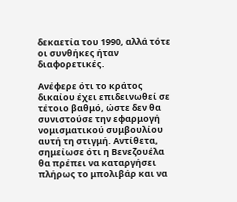δεκαετία του 1990, αλλά τότε οι συνθήκες ήταν διαφορετικές.

Ανέφερε ότι το κράτος δικαίου έχει επιδεινωθεί σε τέτοιο βαθμό, ώστε δεν θα συνιστούσε την εφαρμογή νομισματικού συμβουλίου αυτή τη στιγμή. Αντίθετα, σημείωσε ότι η Βενεζουέλα θα πρέπει να καταργήσει πλήρως το μπολιβάρ και να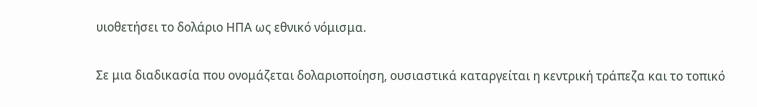υιοθετήσει το δολάριο ΗΠΑ ως εθνικό νόμισμα.

Σε μια διαδικασία που ονομάζεται δολαριοποίηση, ουσιαστικά καταργείται η κεντρική τράπεζα και το τοπικό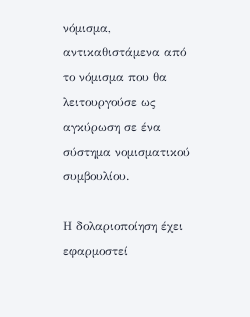νόμισμα, αντικαθιστάμενα από το νόμισμα που θα λειτουργούσε ως αγκύρωση σε ένα σύστημα νομισματικού συμβουλίου.

Η δολαριοποίηση έχει εφαρμοστεί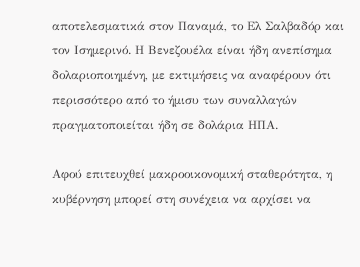αποτελεσματικά στον Παναμά, το Ελ Σαλβαδόρ και τον Ισημερινό. Η Βενεζουέλα είναι ήδη ανεπίσημα δολαριοποιημένη, με εκτιμήσεις να αναφέρουν ότι περισσότερο από το ήμισυ των συναλλαγών πραγματοποιείται ήδη σε δολάρια ΗΠΑ.

Αφού επιτευχθεί μακροοικονομική σταθερότητα, η κυβέρνηση μπορεί στη συνέχεια να αρχίσει να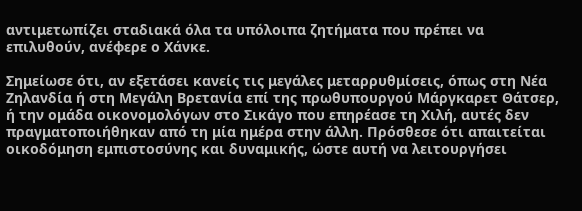αντιμετωπίζει σταδιακά όλα τα υπόλοιπα ζητήματα που πρέπει να επιλυθούν, ανέφερε ο Χάνκε.

Σημείωσε ότι, αν εξετάσει κανείς τις μεγάλες μεταρρυθμίσεις, όπως στη Νέα Ζηλανδία ή στη Μεγάλη Βρετανία επί της πρωθυπουργού Μάργκαρετ Θάτσερ, ή την ομάδα οικονομολόγων στο Σικάγο που επηρέασε τη Χιλή, αυτές δεν πραγματοποιήθηκαν από τη μία ημέρα στην άλλη. Πρόσθεσε ότι απαιτείται οικοδόμηση εμπιστοσύνης και δυναμικής, ώστε αυτή να λειτουργήσει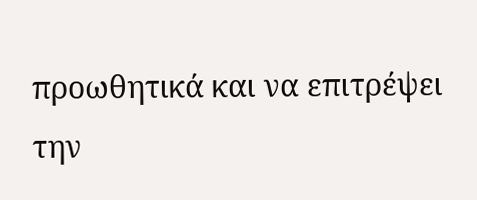προωθητικά και να επιτρέψει την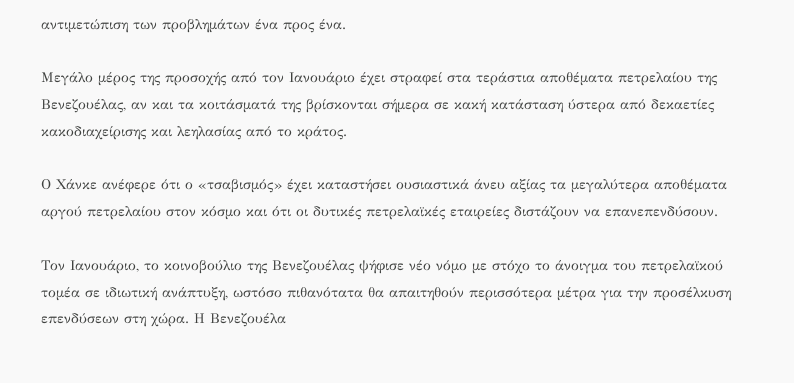αντιμετώπιση των προβλημάτων ένα προς ένα.

Μεγάλο μέρος της προσοχής από τον Ιανουάριο έχει στραφεί στα τεράστια αποθέματα πετρελαίου της Βενεζουέλας, αν και τα κοιτάσματά της βρίσκονται σήμερα σε κακή κατάσταση ύστερα από δεκαετίες κακοδιαχείρισης και λεηλασίας από το κράτος.

Ο Χάνκε ανέφερε ότι ο «τσαβισμός» έχει καταστήσει ουσιαστικά άνευ αξίας τα μεγαλύτερα αποθέματα αργού πετρελαίου στον κόσμο και ότι οι δυτικές πετρελαϊκές εταιρείες διστάζουν να επανεπενδύσουν.

Τον Ιανουάριο, το κοινοβούλιο της Βενεζουέλας ψήφισε νέο νόμο με στόχο το άνοιγμα του πετρελαϊκού τομέα σε ιδιωτική ανάπτυξη, ωστόσο πιθανότατα θα απαιτηθούν περισσότερα μέτρα για την προσέλκυση επενδύσεων στη χώρα. Η Βενεζουέλα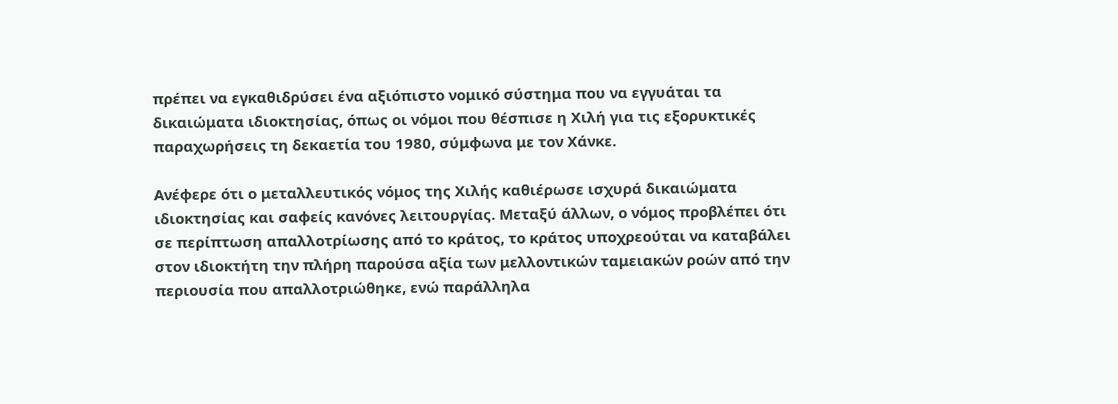πρέπει να εγκαθιδρύσει ένα αξιόπιστο νομικό σύστημα που να εγγυάται τα δικαιώματα ιδιοκτησίας, όπως οι νόμοι που θέσπισε η Χιλή για τις εξορυκτικές παραχωρήσεις τη δεκαετία του 1980, σύμφωνα με τον Χάνκε.

Ανέφερε ότι ο μεταλλευτικός νόμος της Χιλής καθιέρωσε ισχυρά δικαιώματα ιδιοκτησίας και σαφείς κανόνες λειτουργίας. Μεταξύ άλλων, ο νόμος προβλέπει ότι σε περίπτωση απαλλοτρίωσης από το κράτος, το κράτος υποχρεούται να καταβάλει στον ιδιοκτήτη την πλήρη παρούσα αξία των μελλοντικών ταμειακών ροών από την περιουσία που απαλλοτριώθηκε, ενώ παράλληλα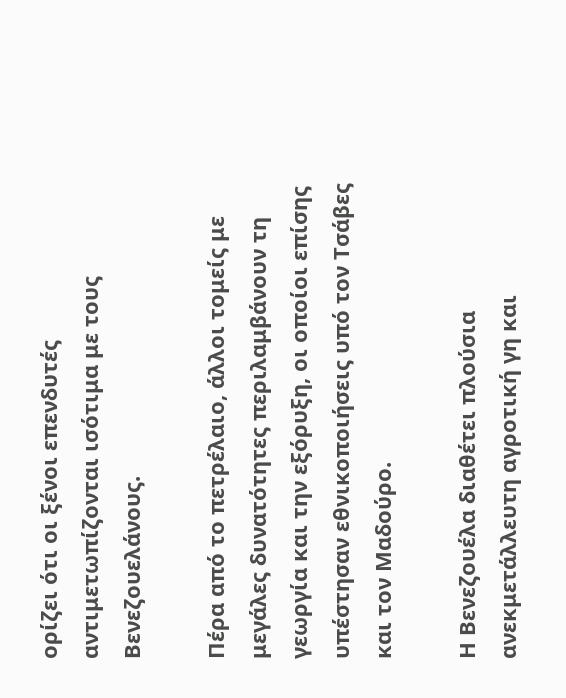ορίζει ότι οι ξένοι επενδυτές αντιμετωπίζονται ισότιμα με τους Βενεζουελάνους.

Πέρα από το πετρέλαιο, άλλοι τομείς με μεγάλες δυνατότητες περιλαμβάνουν τη γεωργία και την εξόρυξη, οι οποίοι επίσης υπέστησαν εθνικοποιήσεις υπό τον Τσάβες και τον Μαδούρο.

Η Βενεζουέλα διαθέτει πλούσια ανεκμετάλλευτη αγροτική γη και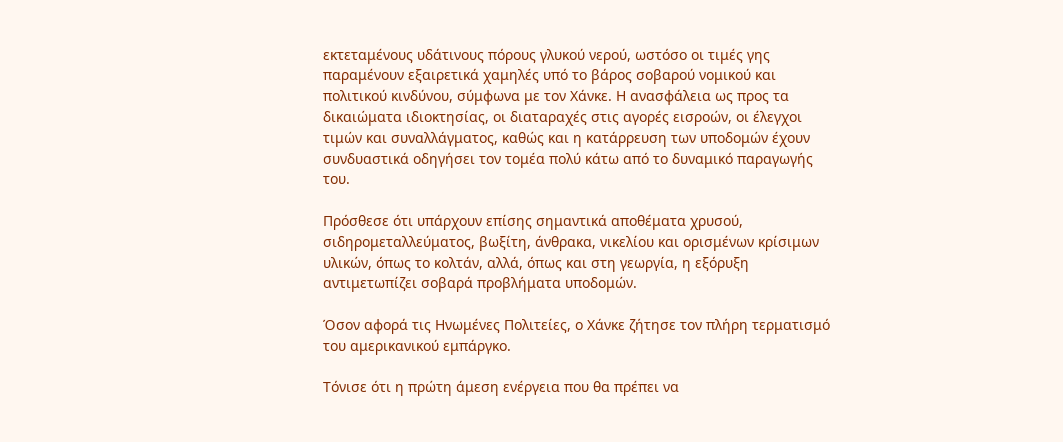εκτεταμένους υδάτινους πόρους γλυκού νερού, ωστόσο οι τιμές γης παραμένουν εξαιρετικά χαμηλές υπό το βάρος σοβαρού νομικού και πολιτικού κινδύνου, σύμφωνα με τον Χάνκε. Η ανασφάλεια ως προς τα δικαιώματα ιδιοκτησίας, οι διαταραχές στις αγορές εισροών, οι έλεγχοι τιμών και συναλλάγματος, καθώς και η κατάρρευση των υποδομών έχουν συνδυαστικά οδηγήσει τον τομέα πολύ κάτω από το δυναμικό παραγωγής του.

Πρόσθεσε ότι υπάρχουν επίσης σημαντικά αποθέματα χρυσού, σιδηρομεταλλεύματος, βωξίτη, άνθρακα, νικελίου και ορισμένων κρίσιμων υλικών, όπως το κολτάν, αλλά, όπως και στη γεωργία, η εξόρυξη αντιμετωπίζει σοβαρά προβλήματα υποδομών.

Όσον αφορά τις Ηνωμένες Πολιτείες, ο Χάνκε ζήτησε τον πλήρη τερματισμό του αμερικανικού εμπάργκο.

Τόνισε ότι η πρώτη άμεση ενέργεια που θα πρέπει να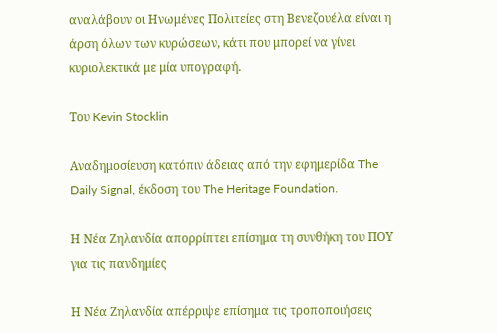αναλάβουν οι Ηνωμένες Πολιτείες στη Βενεζουέλα είναι η άρση όλων των κυρώσεων, κάτι που μπορεί να γίνει κυριολεκτικά με μία υπογραφή.

Του Kevin Stocklin

Αναδημοσίευση κατόπιν άδειας από την εφημερίδα The Daily Signal, έκδοση του The Heritage Foundation.

Η Νέα Ζηλανδία απορρίπτει επίσημα τη συνθήκη του ΠΟΥ για τις πανδημίες

Η Νέα Ζηλανδία απέρριψε επίσημα τις τροποποιήσεις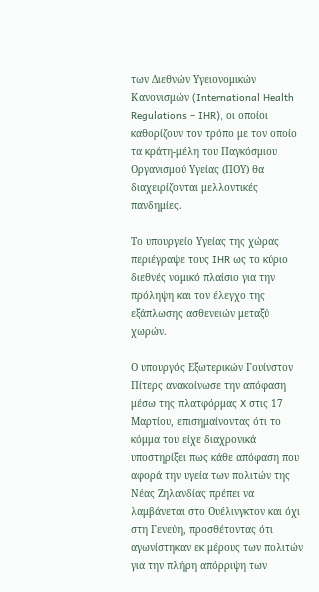των Διεθνών Υγειονομικών Κανονισμών (International Health Regulations – IHR), οι οποίοι καθορίζουν τον τρόπο με τον οποίο τα κράτη-μέλη του Παγκόσμιου Οργανισμού Υγείας (ΠΟΥ) θα διαχειρίζονται μελλοντικές πανδημίες.

Το υπουργείο Υγείας της χώρας περιέγραψε τους IHR ως το κύριο διεθνές νομικό πλαίσιο για την πρόληψη και τον έλεγχο της εξάπλωσης ασθενειών μεταξύ χωρών.

Ο υπουργός Εξωτερικών Γουίνστον Πίτερς ανακοίνωσε την απόφαση μέσω της πλατφόρμας X στις 17 Μαρτίου, επισημαίνοντας ότι το κόμμα του είχε διαχρονικά υποστηρίξει πως κάθε απόφαση που αφορά την υγεία των πολιτών της Νέας Ζηλανδίας πρέπει να λαμβάνεται στο Ουέλινγκτον και όχι στη Γενεύη, προσθέτοντας ότι αγωνίστηκαν εκ μέρους των πολιτών για την πλήρη απόρριψη των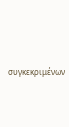συγκεκριμένων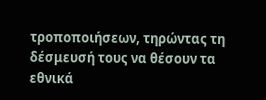τροποποιήσεων, τηρώντας τη δέσμευσή τους να θέσουν τα εθνικά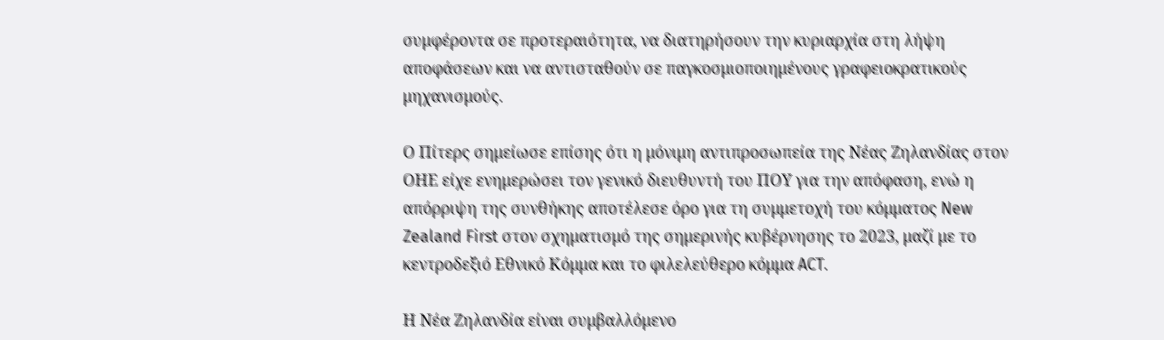συμφέροντα σε προτεραιότητα, να διατηρήσουν την κυριαρχία στη λήψη αποφάσεων και να αντισταθούν σε παγκοσμιοποιημένους γραφειοκρατικούς μηχανισμούς.

Ο Πίτερς σημείωσε επίσης ότι η μόνιμη αντιπροσωπεία της Νέας Ζηλανδίας στον ΟΗΕ είχε ενημερώσει τον γενικό διευθυντή του ΠΟΥ για την απόφαση, ενώ η απόρριψη της συνθήκης αποτέλεσε όρο για τη συμμετοχή του κόμματος New Zealand First στον σχηματισμό της σημερινής κυβέρνησης το 2023, μαζί με το κεντροδεξιό Εθνικό Κόμμα και το φιλελεύθερο κόμμα ACT.

Η Νέα Ζηλανδία είναι συμβαλλόμενο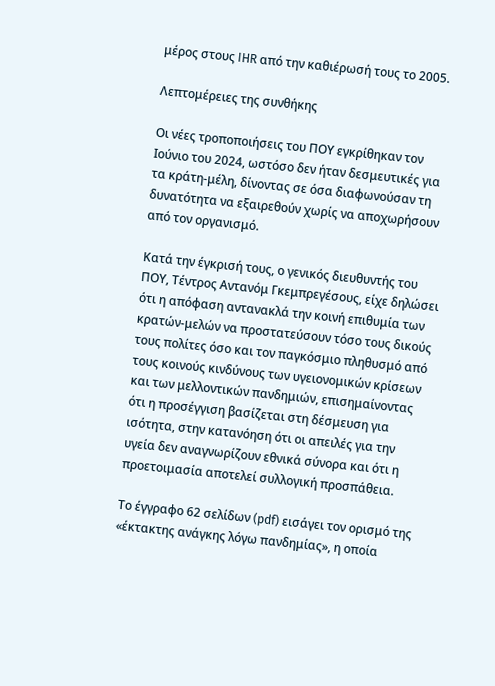μέρος στους IHR από την καθιέρωσή τους το 2005.

Λεπτομέρειες της συνθήκης

Οι νέες τροποποιήσεις του ΠΟΥ εγκρίθηκαν τον Ιούνιο του 2024, ωστόσο δεν ήταν δεσμευτικές για τα κράτη-μέλη, δίνοντας σε όσα διαφωνούσαν τη δυνατότητα να εξαιρεθούν χωρίς να αποχωρήσουν από τον οργανισμό.

Κατά την έγκρισή τους, ο γενικός διευθυντής του ΠΟΥ, Τέντρος Αντανόμ Γκεμπρεγέσους, είχε δηλώσει ότι η απόφαση αντανακλά την κοινή επιθυμία των κρατών-μελών να προστατεύσουν τόσο τους δικούς τους πολίτες όσο και τον παγκόσμιο πληθυσμό από τους κοινούς κινδύνους των υγειονομικών κρίσεων και των μελλοντικών πανδημιών, επισημαίνοντας ότι η προσέγγιση βασίζεται στη δέσμευση για ισότητα, στην κατανόηση ότι οι απειλές για την υγεία δεν αναγνωρίζουν εθνικά σύνορα και ότι η προετοιμασία αποτελεί συλλογική προσπάθεια.

Το έγγραφο 62 σελίδων (pdf) εισάγει τον ορισμό της «έκτακτης ανάγκης λόγω πανδημίας», η οποία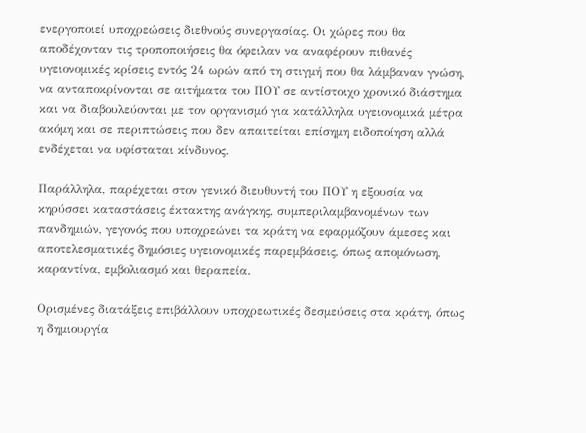ενεργοποιεί υποχρεώσεις διεθνούς συνεργασίας. Οι χώρες που θα αποδέχονταν τις τροποποιήσεις θα όφειλαν να αναφέρουν πιθανές υγειονομικές κρίσεις εντός 24 ωρών από τη στιγμή που θα λάμβαναν γνώση, να ανταποκρίνονται σε αιτήματα του ΠΟΥ σε αντίστοιχο χρονικό διάστημα και να διαβουλεύονται με τον οργανισμό για κατάλληλα υγειονομικά μέτρα ακόμη και σε περιπτώσεις που δεν απαιτείται επίσημη ειδοποίηση αλλά ενδέχεται να υφίσταται κίνδυνος.

Παράλληλα, παρέχεται στον γενικό διευθυντή του ΠΟΥ η εξουσία να κηρύσσει καταστάσεις έκτακτης ανάγκης, συμπεριλαμβανομένων των πανδημιών, γεγονός που υποχρεώνει τα κράτη να εφαρμόζουν άμεσες και αποτελεσματικές δημόσιες υγειονομικές παρεμβάσεις, όπως απομόνωση, καραντίνα, εμβολιασμό και θεραπεία.

Ορισμένες διατάξεις επιβάλλουν υποχρεωτικές δεσμεύσεις στα κράτη, όπως η δημιουργία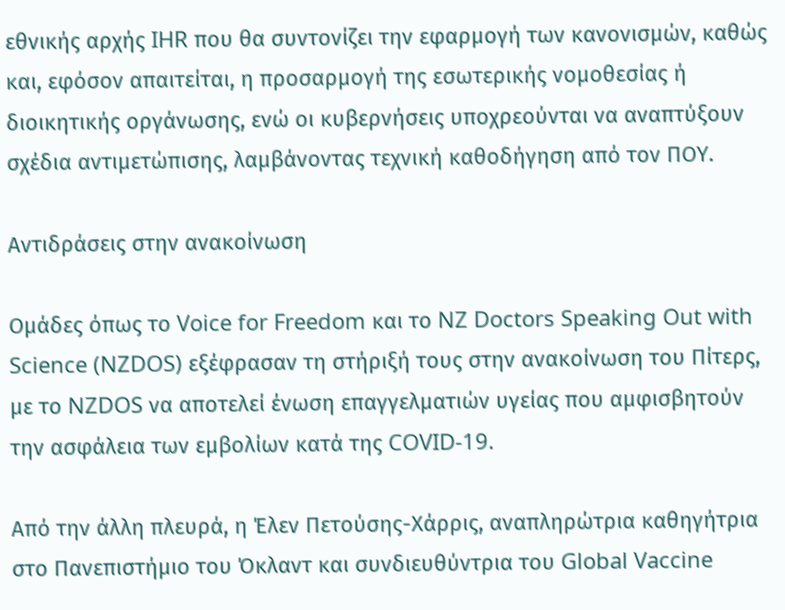εθνικής αρχής IHR που θα συντονίζει την εφαρμογή των κανονισμών, καθώς και, εφόσον απαιτείται, η προσαρμογή της εσωτερικής νομοθεσίας ή διοικητικής οργάνωσης, ενώ οι κυβερνήσεις υποχρεούνται να αναπτύξουν σχέδια αντιμετώπισης, λαμβάνοντας τεχνική καθοδήγηση από τον ΠΟΥ.

Αντιδράσεις στην ανακοίνωση

Ομάδες όπως το Voice for Freedom και το NZ Doctors Speaking Out with Science (NZDOS) εξέφρασαν τη στήριξή τους στην ανακοίνωση του Πίτερς, με το NZDOS να αποτελεί ένωση επαγγελματιών υγείας που αμφισβητούν την ασφάλεια των εμβολίων κατά της COVID-19.

Από την άλλη πλευρά, η Έλεν Πετούσης-Χάρρις, αναπληρώτρια καθηγήτρια στο Πανεπιστήμιο του Όκλαντ και συνδιευθύντρια του Global Vaccine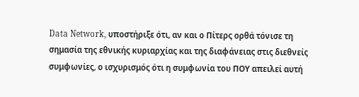Data Network, υποστήριξε ότι, αν και ο Πίτερς ορθά τόνισε τη σημασία της εθνικής κυριαρχίας και της διαφάνειας στις διεθνείς συμφωνίες, ο ισχυρισμός ότι η συμφωνία του ΠΟΥ απειλεί αυτή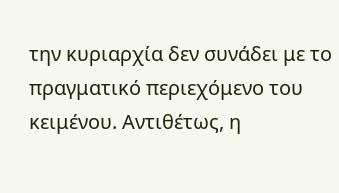την κυριαρχία δεν συνάδει με το πραγματικό περιεχόμενο του κειμένου. Αντιθέτως, η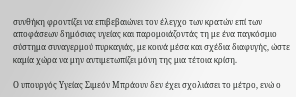συνθήκη φροντίζει να επιβεβαιώνει τον έλεγχο των κρατών επί των αποφάσεων δημόσιας υγείας και παρομοιάζοντάς τη με ένα παγκόσμιο σύστημα συναγερμού πυρκαγιάς, με κοινά μέσα και σχέδια διαφυγής, ώστε καμία χώρα να μην αντιμετωπίζει μόνη της μια τέτοια κρίση.

Ο υπουργός Υγείας Σιμεόν Μπράουν δεν έχει σχολιάσει το μέτρο, ενώ ο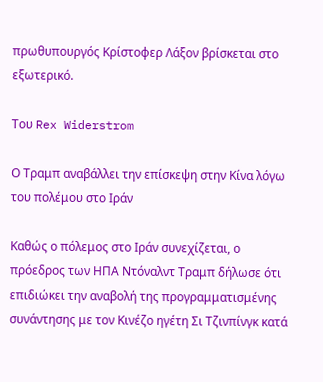πρωθυπουργός Κρίστοφερ Λάξον βρίσκεται στο εξωτερικό.

Του Rex Widerstrom

Ο Τραμπ αναβάλλει την επίσκεψη στην Κίνα λόγω του πολέμου στο Ιράν

Καθώς ο πόλεμος στο Ιράν συνεχίζεται, ο πρόεδρος των ΗΠΑ Ντόναλντ Τραμπ δήλωσε ότι επιδιώκει την αναβολή της προγραμματισμένης συνάντησης με τον Κινέζο ηγέτη Σι Τζινπίνγκ κατά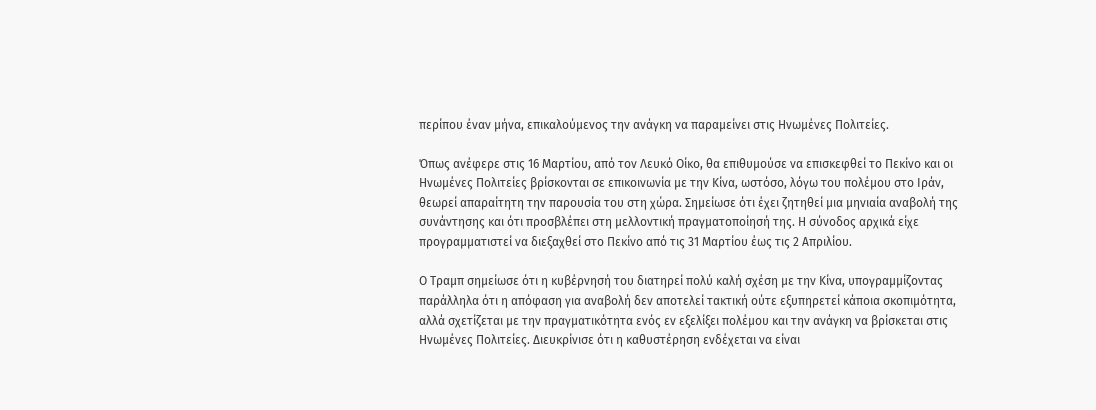περίπου έναν μήνα, επικαλούμενος την ανάγκη να παραμείνει στις Ηνωμένες Πολιτείες.

Όπως ανέφερε στις 16 Μαρτίου, από τον Λευκό Οίκο, θα επιθυμούσε να επισκεφθεί το Πεκίνο και οι Ηνωμένες Πολιτείες βρίσκονται σε επικοινωνία με την Κίνα, ωστόσο, λόγω του πολέμου στο Ιράν, θεωρεί απαραίτητη την παρουσία του στη χώρα. Σημείωσε ότι έχει ζητηθεί μια μηνιαία αναβολή της συνάντησης και ότι προσβλέπει στη μελλοντική πραγματοποίησή της. Η σύνοδος αρχικά είχε προγραμματιστεί να διεξαχθεί στο Πεκίνο από τις 31 Μαρτίου έως τις 2 Απριλίου.

Ο Τραμπ σημείωσε ότι η κυβέρνησή του διατηρεί πολύ καλή σχέση με την Κίνα, υπογραμμίζοντας παράλληλα ότι η απόφαση για αναβολή δεν αποτελεί τακτική ούτε εξυπηρετεί κάποια σκοπιμότητα, αλλά σχετίζεται με την πραγματικότητα ενός εν εξελίξει πολέμου και την ανάγκη να βρίσκεται στις Ηνωμένες Πολιτείες. Διευκρίνισε ότι η καθυστέρηση ενδέχεται να είναι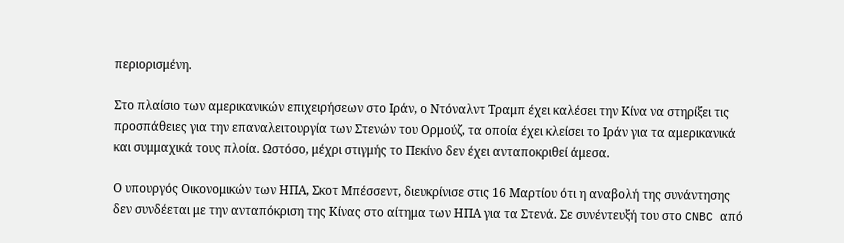περιορισμένη.

Στο πλαίσιο των αμερικανικών επιχειρήσεων στο Ιράν, ο Ντόναλντ Τραμπ έχει καλέσει την Κίνα να στηρίξει τις προσπάθειες για την επαναλειτουργία των Στενών του Ορμούζ, τα οποία έχει κλείσει το Ιράν για τα αμερικανικά και συμμαχικά τους πλοία. Ωστόσο, μέχρι στιγμής το Πεκίνο δεν έχει ανταποκριθεί άμεσα.

Ο υπουργός Οικονομικών των ΗΠΑ, Σκοτ Μπέσσεντ, διευκρίνισε στις 16 Μαρτίου ότι η αναβολή της συνάντησης δεν συνδέεται με την ανταπόκριση της Κίνας στο αίτημα των ΗΠΑ για τα Στενά. Σε συνέντευξή του στο CNBC από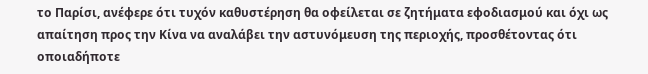το Παρίσι, ανέφερε ότι τυχόν καθυστέρηση θα οφείλεται σε ζητήματα εφοδιασμού και όχι ως απαίτηση προς την Κίνα να αναλάβει την αστυνόμευση της περιοχής, προσθέτοντας ότι οποιαδήποτε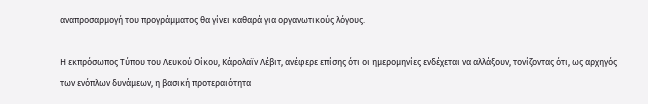αναπροσαρμογή του προγράμματος θα γίνει καθαρά για οργανωτικούς λόγους.

Η εκπρόσωπος Τύπου του Λευκού Οίκου, Κάρολαϊν Λέβιτ, ανέφερε επίσης ότι οι ημερομηνίες ενδέχεται να αλλάξουν, τονίζοντας ότι, ως αρχηγός των ενόπλων δυνάμεων, η βασική προτεραιότητα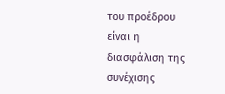του προέδρου είναι η διασφάλιση της συνέχισης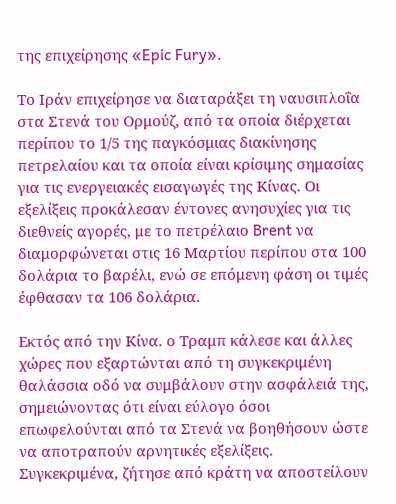της επιχείρησης «Epic Fury».

Το Ιράν επιχείρησε να διαταράξει τη ναυσιπλοΐα στα Στενά του Ορμούζ, από τα οποία διέρχεται περίπου το 1/5 της παγκόσμιας διακίνησης πετρελαίου και τα οποία είναι κρίσιμης σημασίας για τις ενεργειακές εισαγωγές της Κίνας. Οι εξελίξεις προκάλεσαν έντονες ανησυχίες για τις διεθνείς αγορές, με το πετρέλαιο Brent να διαμορφώνεται στις 16 Μαρτίου περίπου στα 100 δολάρια το βαρέλι, ενώ σε επόμενη φάση οι τιμές έφθασαν τα 106 δολάρια.

Εκτός από την Κίνα. ο Τραμπ κάλεσε και άλλες χώρες που εξαρτώνται από τη συγκεκριμένη θαλάσσια οδό να συμβάλουν στην ασφάλειά της, σημειώνοντας ότι είναι εύλογο όσοι επωφελούνται από τα Στενά να βοηθήσουν ώστε να αποτραπούν αρνητικές εξελίξεις. Συγκεκριμένα, ζήτησε από κράτη να αποστείλουν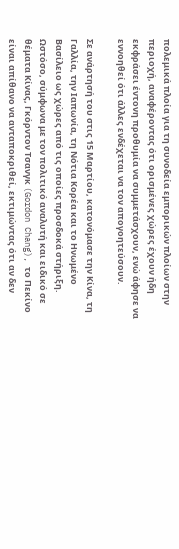πολεμικά πλοία για τη συνοδεία εμπορικών πλοίων στην περιοχή, αναφέροντας ότι ορισμένες χώρες έχουν ήδη εκφράσει έντονη προθυμία να συμμετάσχουν, ενώ άφησε να εννοηθεί ότι άλλες ενδέχεται να τον απογοητεύσουν.

Σε ανάρτησή του στις 15 Μαρτίου, κατονόμασε την Κίνα, τη Γαλλία, την Ιαπωνία, τη Νότια Κορέα και το Ηνωμένο Βασίλειο ως χώρες από τις οποίες προσδοκά στήριξη. Ωστόσο, σύμφωνα με τον πολιτικό αναλυτή και ειδικό σε θέματα Κίνας, Γκόρντον Τσανγκ (Gordon Chang), το Πεκίνο είναι απίθανο να ανταποκριθεί, εκτιμώντας ότι αν δεν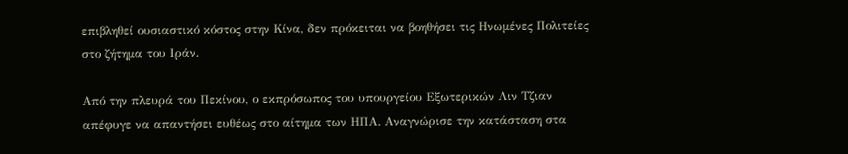επιβληθεί ουσιαστικό κόστος στην Κίνα, δεν πρόκειται να βοηθήσει τις Ηνωμένες Πολιτείες στο ζήτημα του Ιράν.

Από την πλευρά του Πεκίνου, ο εκπρόσωπος του υπουργείου Εξωτερικών Λιν Τζιαν απέφυγε να απαντήσει ευθέως στο αίτημα των ΗΠΑ. Αναγνώρισε την κατάσταση στα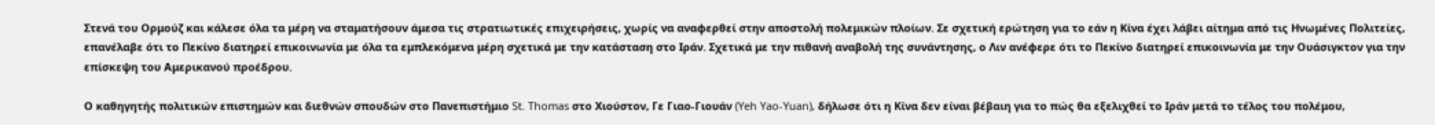Στενά του Ορμούζ και κάλεσε όλα τα μέρη να σταματήσουν άμεσα τις στρατιωτικές επιχειρήσεις, χωρίς να αναφερθεί στην αποστολή πολεμικών πλοίων. Σε σχετική ερώτηση για το εάν η Κίνα έχει λάβει αίτημα από τις Ηνωμένες Πολιτείες, επανέλαβε ότι το Πεκίνο διατηρεί επικοινωνία με όλα τα εμπλεκόμενα μέρη σχετικά με την κατάσταση στο Ιράν. Σχετικά με την πιθανή αναβολή της συνάντησης, ο Λιν ανέφερε ότι το Πεκίνο διατηρεί επικοινωνία με την Ουάσιγκτον για την επίσκεψη του Αμερικανού προέδρου.

Ο καθηγητής πολιτικών επιστημών και διεθνών σπουδών στο Πανεπιστήμιο St. Thomas στο Χιούστον, Γε Γιαο-Γιουάν (Yeh Yao-Yuan), δήλωσε ότι η Κίνα δεν είναι βέβαιη για το πώς θα εξελιχθεί το Ιράν μετά το τέλος του πολέμου,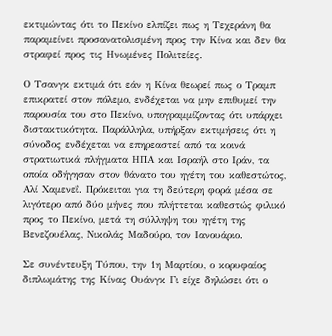εκτιμώντας ότι το Πεκίνο ελπίζει πως η Τεχεράνη θα παραμείνει προσανατολισμένη προς την Κίνα και δεν θα στραφεί προς τις Ηνωμένες Πολιτείες.

Ο Τσανγκ εκτιμά ότι εάν η Κίνα θεωρεί πως ο Τραμπ επικρατεί στον πόλεμο, ενδέχεται να μην επιθυμεί την παρουσία του στο Πεκίνο, υπογραμμίζοντας ότι υπάρχει διστακτικότητα. Παράλληλα, υπήρξαν εκτιμήσεις ότι η σύνοδος ενδέχεται να επηρεαστεί από τα κοινά στρατιωτικά πλήγματα ΗΠΑ και Ισραήλ στο Ιράν, τα οποία οδήγησαν στον θάνατο του ηγέτη του καθεστώτος, Αλί Χαμενεΐ. Πρόκειται για τη δεύτερη φορά μέσα σε λιγότερο από δύο μήνες που πλήττεται καθεστώς φιλικό προς το Πεκίνο, μετά τη σύλληψη του ηγέτη της Βενεζουέλας, Νικολάς Μαδούρο, τον Ιανουάριο.

Σε συνέντευξη Τύπου, την 1η Μαρτίου, ο κορυφαίος διπλωμάτης της Κίνας Ουάνγκ Γι είχε δηλώσει ότι ο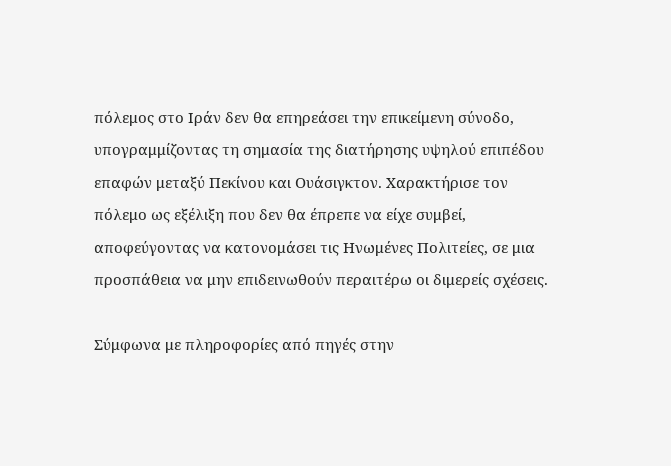πόλεμος στο Ιράν δεν θα επηρεάσει την επικείμενη σύνοδο, υπογραμμίζοντας τη σημασία της διατήρησης υψηλού επιπέδου επαφών μεταξύ Πεκίνου και Ουάσιγκτον. Χαρακτήρισε τον πόλεμο ως εξέλιξη που δεν θα έπρεπε να είχε συμβεί, αποφεύγοντας να κατονομάσει τις Ηνωμένες Πολιτείες, σε μια προσπάθεια να μην επιδεινωθούν περαιτέρω οι διμερείς σχέσεις.

Σύμφωνα με πληροφορίες από πηγές στην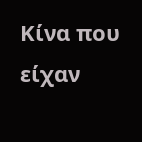Κίνα που είχαν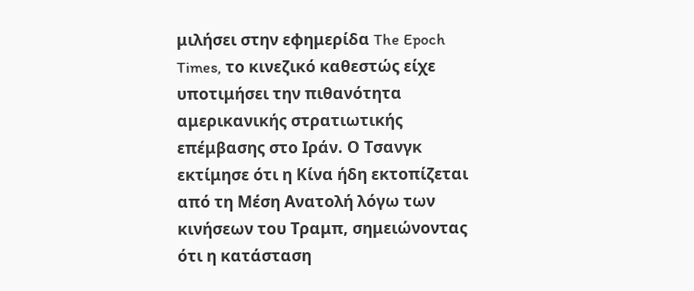μιλήσει στην εφημερίδα The Epoch Times, το κινεζικό καθεστώς είχε υποτιμήσει την πιθανότητα αμερικανικής στρατιωτικής επέμβασης στο Ιράν. Ο Τσανγκ εκτίμησε ότι η Κίνα ήδη εκτοπίζεται από τη Μέση Ανατολή λόγω των κινήσεων του Τραμπ, σημειώνοντας ότι η κατάσταση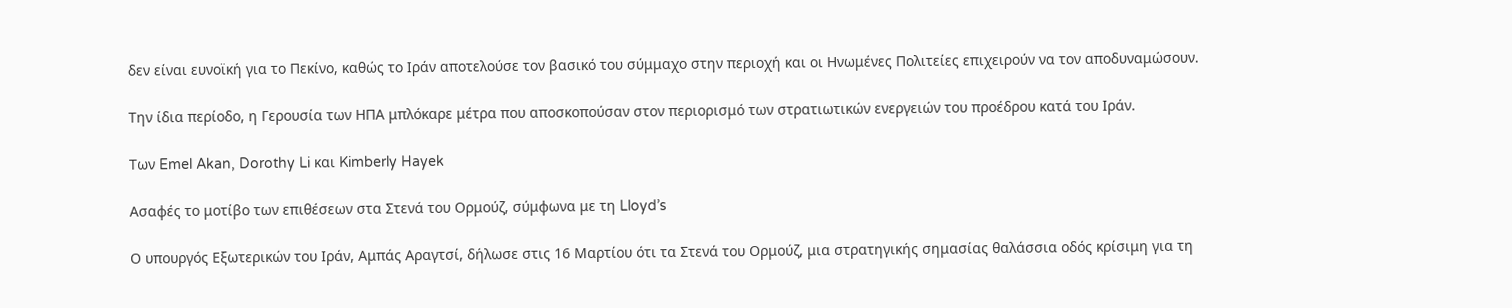δεν είναι ευνοϊκή για το Πεκίνο, καθώς το Ιράν αποτελούσε τον βασικό του σύμμαχο στην περιοχή και οι Ηνωμένες Πολιτείες επιχειρούν να τον αποδυναμώσουν.

Την ίδια περίοδο, η Γερουσία των ΗΠΑ μπλόκαρε μέτρα που αποσκοπούσαν στον περιορισμό των στρατιωτικών ενεργειών του προέδρου κατά του Ιράν.

Των Emel Akan, Dorothy Li και Kimberly Hayek

Ασαφές το μοτίβο των επιθέσεων στα Στενά του Ορμούζ, σύμφωνα με τη Lloyd’s

Ο υπουργός Εξωτερικών του Ιράν, Αμπάς Αραγτσί, δήλωσε στις 16 Μαρτίου ότι τα Στενά του Ορμούζ, μια στρατηγικής σημασίας θαλάσσια οδός κρίσιμη για τη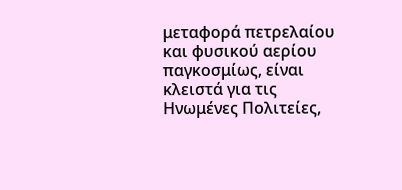μεταφορά πετρελαίου και φυσικού αερίου παγκοσμίως, είναι κλειστά για τις Ηνωμένες Πολιτείες,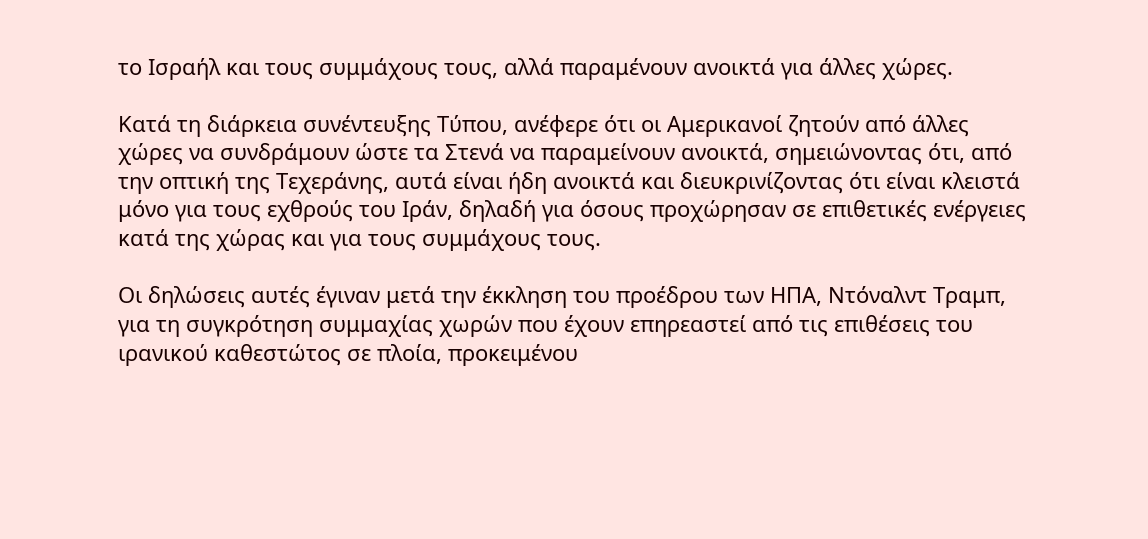το Ισραήλ και τους συμμάχους τους, αλλά παραμένουν ανοικτά για άλλες χώρες.

Κατά τη διάρκεια συνέντευξης Τύπου, ανέφερε ότι οι Αμερικανοί ζητούν από άλλες χώρες να συνδράμουν ώστε τα Στενά να παραμείνουν ανοικτά, σημειώνοντας ότι, από την οπτική της Τεχεράνης, αυτά είναι ήδη ανοικτά και διευκρινίζοντας ότι είναι κλειστά μόνο για τους εχθρούς του Ιράν, δηλαδή για όσους προχώρησαν σε επιθετικές ενέργειες κατά της χώρας και για τους συμμάχους τους.

Οι δηλώσεις αυτές έγιναν μετά την έκκληση του προέδρου των ΗΠΑ, Ντόναλντ Τραμπ, για τη συγκρότηση συμμαχίας χωρών που έχουν επηρεαστεί από τις επιθέσεις του ιρανικού καθεστώτος σε πλοία, προκειμένου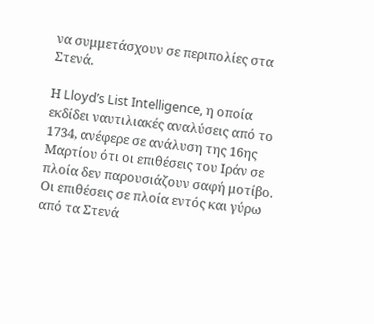να συμμετάσχουν σε περιπολίες στα Στενά.

Η Lloyd’s List Intelligence, η οποία εκδίδει ναυτιλιακές αναλύσεις από το 1734, ανέφερε σε ανάλυση της 16ης Μαρτίου ότι οι επιθέσεις του Ιράν σε πλοία δεν παρουσιάζουν σαφή μοτίβο. Οι επιθέσεις σε πλοία εντός και γύρω από τα Στενά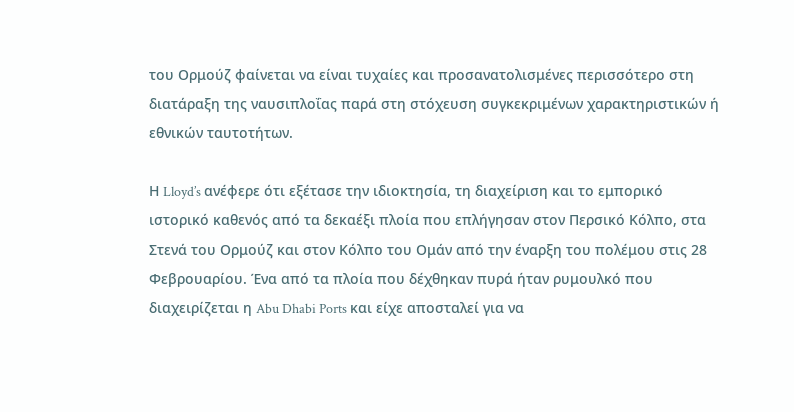του Ορμούζ φαίνεται να είναι τυχαίες και προσανατολισμένες περισσότερο στη διατάραξη της ναυσιπλοΐας παρά στη στόχευση συγκεκριμένων χαρακτηριστικών ή εθνικών ταυτοτήτων.

Η Lloyd’s ανέφερε ότι εξέτασε την ιδιοκτησία, τη διαχείριση και το εμπορικό ιστορικό καθενός από τα δεκαέξι πλοία που επλήγησαν στον Περσικό Κόλπο, στα Στενά του Ορμούζ και στον Κόλπο του Ομάν από την έναρξη του πολέμου στις 28 Φεβρουαρίου. Ένα από τα πλοία που δέχθηκαν πυρά ήταν ρυμουλκό που διαχειρίζεται η Abu Dhabi Ports και είχε αποσταλεί για να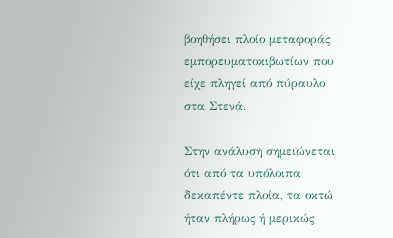βοηθήσει πλοίο μεταφοράς εμπορευματοκιβωτίων που είχε πληγεί από πύραυλο στα Στενά.

Στην ανάλυση σημειώνεται ότι από τα υπόλοιπα δεκαπέντε πλοία, τα οκτώ ήταν πλήρως ή μερικώς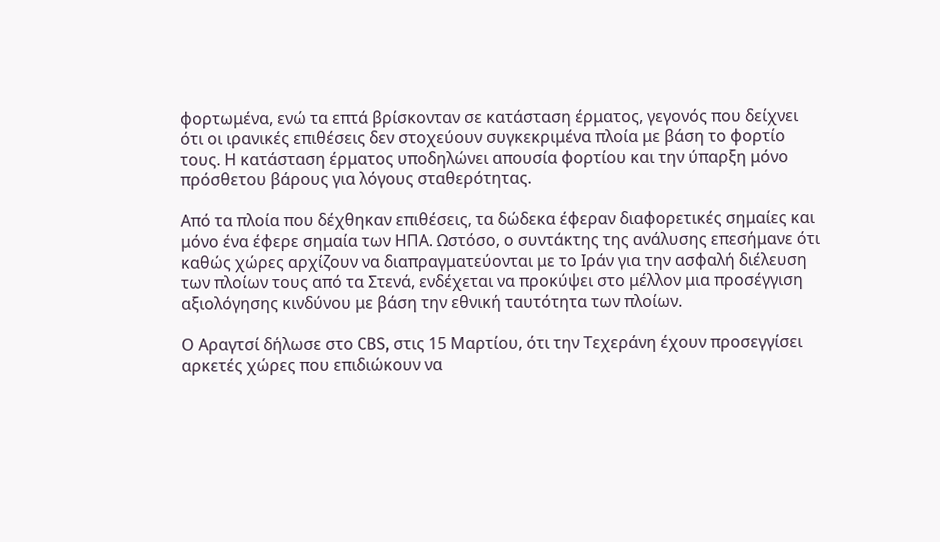φορτωμένα, ενώ τα επτά βρίσκονταν σε κατάσταση έρματος, γεγονός που δείχνει ότι οι ιρανικές επιθέσεις δεν στοχεύουν συγκεκριμένα πλοία με βάση το φορτίο τους. Η κατάσταση έρματος υποδηλώνει απουσία φορτίου και την ύπαρξη μόνο πρόσθετου βάρους για λόγους σταθερότητας.

Από τα πλοία που δέχθηκαν επιθέσεις, τα δώδεκα έφεραν διαφορετικές σημαίες και μόνο ένα έφερε σημαία των ΗΠΑ. Ωστόσο, ο συντάκτης της ανάλυσης επεσήμανε ότι καθώς χώρες αρχίζουν να διαπραγματεύονται με το Ιράν για την ασφαλή διέλευση των πλοίων τους από τα Στενά, ενδέχεται να προκύψει στο μέλλον μια προσέγγιση αξιολόγησης κινδύνου με βάση την εθνική ταυτότητα των πλοίων.

Ο Αραγτσί δήλωσε στο CBS, στις 15 Μαρτίου, ότι την Τεχεράνη έχουν προσεγγίσει αρκετές χώρες που επιδιώκουν να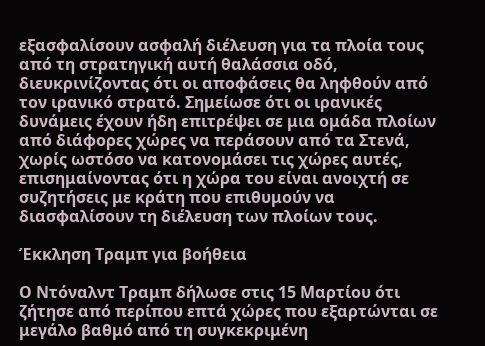εξασφαλίσουν ασφαλή διέλευση για τα πλοία τους από τη στρατηγική αυτή θαλάσσια οδό, διευκρινίζοντας ότι οι αποφάσεις θα ληφθούν από τον ιρανικό στρατό. Σημείωσε ότι οι ιρανικές δυνάμεις έχουν ήδη επιτρέψει σε μια ομάδα πλοίων από διάφορες χώρες να περάσουν από τα Στενά, χωρίς ωστόσο να κατονομάσει τις χώρες αυτές, επισημαίνοντας ότι η χώρα του είναι ανοιχτή σε συζητήσεις με κράτη που επιθυμούν να διασφαλίσουν τη διέλευση των πλοίων τους.

Έκκληση Τραμπ για βοήθεια

Ο Ντόναλντ Τραμπ δήλωσε στις 15 Μαρτίου ότι ζήτησε από περίπου επτά χώρες που εξαρτώνται σε μεγάλο βαθμό από τη συγκεκριμένη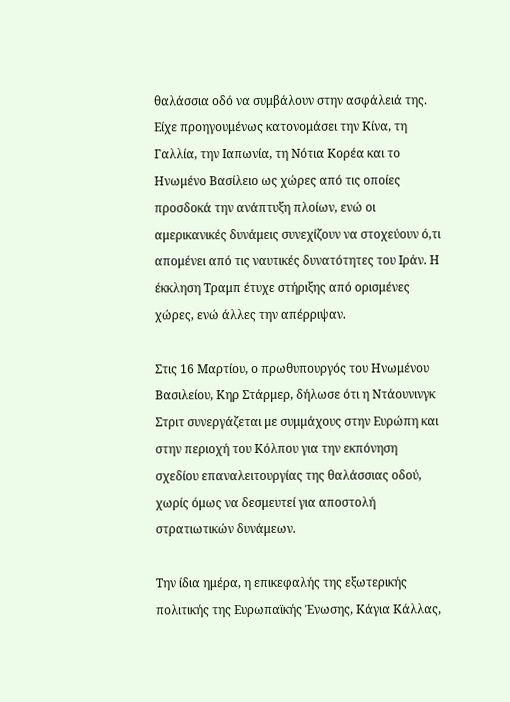θαλάσσια οδό να συμβάλουν στην ασφάλειά της. Είχε προηγουμένως κατονομάσει την Κίνα, τη Γαλλία, την Ιαπωνία, τη Νότια Κορέα και το Ηνωμένο Βασίλειο ως χώρες από τις οποίες προσδοκά την ανάπτυξη πλοίων, ενώ οι αμερικανικές δυνάμεις συνεχίζουν να στοχεύουν ό,τι απομένει από τις ναυτικές δυνατότητες του Ιράν. Η έκκληση Τραμπ έτυχε στήριξης από ορισμένες χώρες, ενώ άλλες την απέρριψαν.

Στις 16 Μαρτίου, ο πρωθυπουργός του Ηνωμένου Βασιλείου, Κηρ Στάρμερ, δήλωσε ότι η Ντάουνινγκ Στριτ συνεργάζεται με συμμάχους στην Ευρώπη και στην περιοχή του Κόλπου για την εκπόνηση σχεδίου επαναλειτουργίας της θαλάσσιας οδού, χωρίς όμως να δεσμευτεί για αποστολή στρατιωτικών δυνάμεων.

Την ίδια ημέρα, η επικεφαλής της εξωτερικής πολιτικής της Ευρωπαϊκής Ένωσης, Κάγια Κάλλας,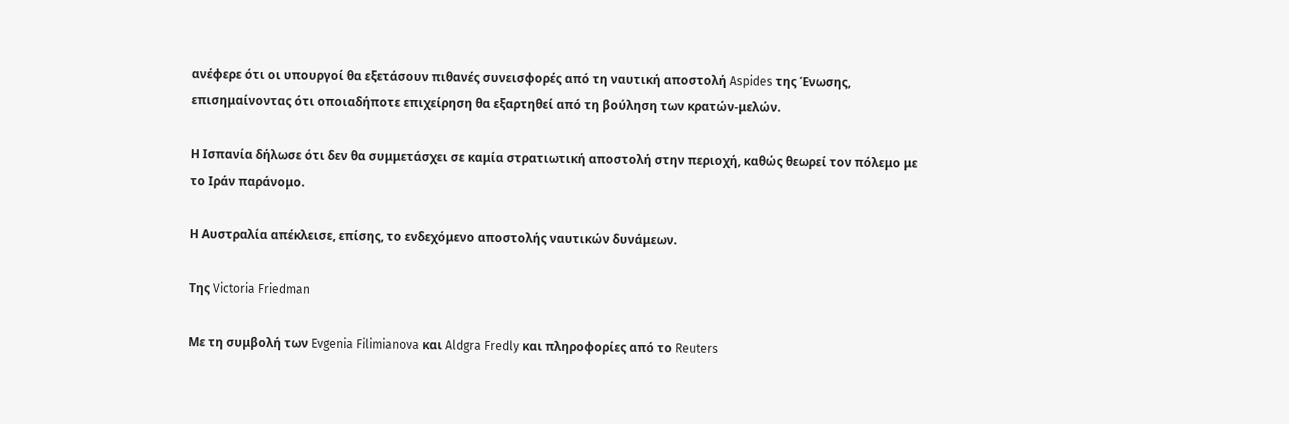ανέφερε ότι οι υπουργοί θα εξετάσουν πιθανές συνεισφορές από τη ναυτική αποστολή Aspides της Ένωσης, επισημαίνοντας ότι οποιαδήποτε επιχείρηση θα εξαρτηθεί από τη βούληση των κρατών-μελών.

Η Ισπανία δήλωσε ότι δεν θα συμμετάσχει σε καμία στρατιωτική αποστολή στην περιοχή, καθώς θεωρεί τον πόλεμο με το Ιράν παράνομο.

Η Αυστραλία απέκλεισε, επίσης, το ενδεχόμενο αποστολής ναυτικών δυνάμεων.

Της Victoria Friedman

Με τη συμβολή των Evgenia Filimianova και Aldgra Fredly και πληροφορίες από το Reuters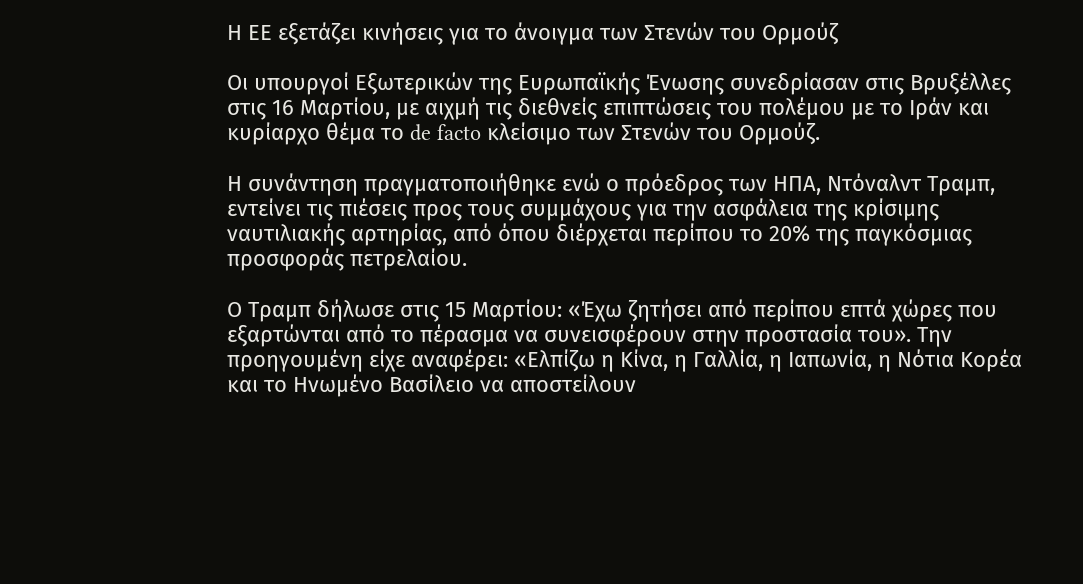Η ΕΕ εξετάζει κινήσεις για το άνοιγμα των Στενών του Ορμούζ

Οι υπουργοί Εξωτερικών της Ευρωπαϊκής Ένωσης συνεδρίασαν στις Βρυξέλλες στις 16 Μαρτίου, με αιχμή τις διεθνείς επιπτώσεις του πολέμου με το Ιράν και κυρίαρχο θέμα το de facto κλείσιμο των Στενών του Ορμούζ.

Η συνάντηση πραγματοποιήθηκε ενώ ο πρόεδρος των ΗΠΑ, Ντόναλντ Τραμπ, εντείνει τις πιέσεις προς τους συμμάχους για την ασφάλεια της κρίσιμης ναυτιλιακής αρτηρίας, από όπου διέρχεται περίπου το 20% της παγκόσμιας προσφοράς πετρελαίου.

Ο Τραμπ δήλωσε στις 15 Μαρτίου: «Έχω ζητήσει από περίπου επτά χώρες που εξαρτώνται από το πέρασμα να συνεισφέρουν στην προστασία του». Την προηγουμένη είχε αναφέρει: «Ελπίζω η Κίνα, η Γαλλία, η Ιαπωνία, η Νότια Κορέα και το Ηνωμένο Βασίλειο να αποστείλουν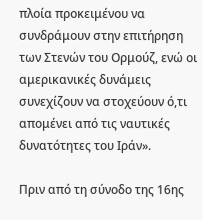πλοία προκειμένου να συνδράμουν στην επιτήρηση των Στενών του Ορμούζ, ενώ οι αμερικανικές δυνάμεις συνεχίζουν να στοχεύουν ό,τι απομένει από τις ναυτικές δυνατότητες του Ιράν».

Πριν από τη σύνοδο της 16ης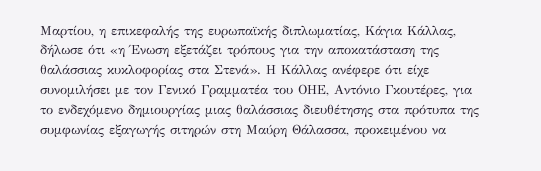Μαρτίου, η επικεφαλής της ευρωπαϊκής διπλωματίας, Κάγια Κάλλας, δήλωσε ότι «η Ένωση εξετάζει τρόπους για την αποκατάσταση της θαλάσσιας κυκλοφορίας στα Στενά». Η Κάλλας ανέφερε ότι είχε συνομιλήσει με τον Γενικό Γραμματέα του ΟΗΕ, Αντόνιο Γκουτέρες, για το ενδεχόμενο δημιουργίας μιας θαλάσσιας διευθέτησης στα πρότυπα της συμφωνίας εξαγωγής σιτηρών στη Μαύρη Θάλασσα, προκειμένου να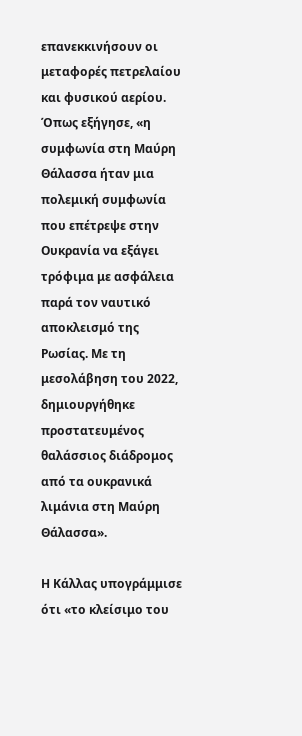επανεκκινήσουν οι μεταφορές πετρελαίου και φυσικού αερίου. Όπως εξήγησε, «η συμφωνία στη Μαύρη Θάλασσα ήταν μια πολεμική συμφωνία που επέτρεψε στην Ουκρανία να εξάγει τρόφιμα με ασφάλεια παρά τον ναυτικό αποκλεισμό της Ρωσίας. Με τη μεσολάβηση του 2022, δημιουργήθηκε προστατευμένος θαλάσσιος διάδρομος από τα ουκρανικά λιμάνια στη Μαύρη Θάλασσα».

Η Κάλλας υπογράμμισε ότι «το κλείσιμο του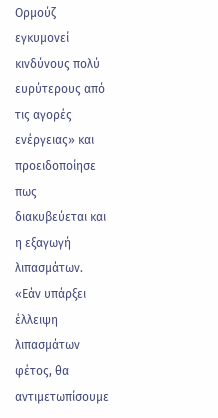Ορμούζ εγκυμονεί κινδύνους πολύ ευρύτερους από τις αγορές ενέργειας» και προειδοποίησε πως διακυβεύεται και η εξαγωγή λιπασμάτων. «Εάν υπάρξει έλλειψη λιπασμάτων φέτος, θα αντιμετωπίσουμε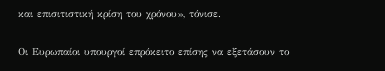και επισιτιστική κρίση του χρόνου», τόνισε.

Οι Ευρωπαίοι υπουργοί επρόκειτο επίσης να εξετάσουν το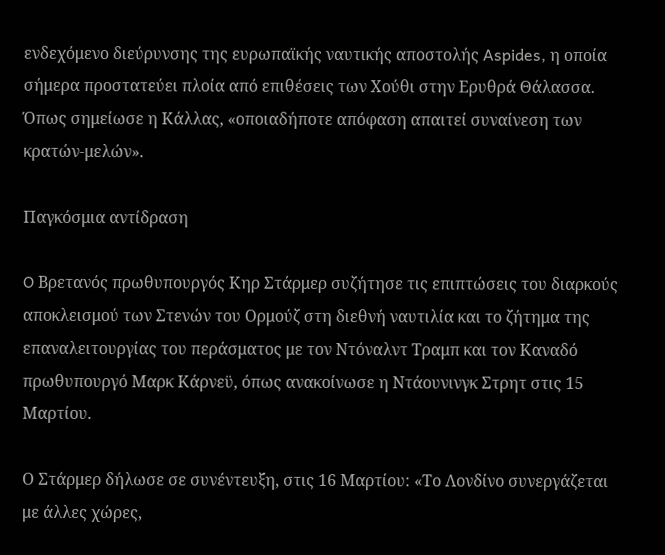ενδεχόμενο διεύρυνσης της ευρωπαϊκής ναυτικής αποστολής Aspides, η οποία σήμερα προστατεύει πλοία από επιθέσεις των Χούθι στην Ερυθρά Θάλασσα. Όπως σημείωσε η Κάλλας, «οποιαδήποτε απόφαση απαιτεί συναίνεση των κρατών-μελών».

Παγκόσμια αντίδραση

O Βρετανός πρωθυπουργός Κηρ Στάρμερ συζήτησε τις επιπτώσεις του διαρκούς αποκλεισμού των Στενών του Ορμούζ στη διεθνή ναυτιλία και το ζήτημα της επαναλειτουργίας του περάσματος με τον Ντόναλντ Τραμπ και τον Καναδό πρωθυπουργό Μαρκ Κάρνεϋ, όπως ανακοίνωσε η Ντάουνινγκ Στρητ στις 15 Μαρτίου.

Ο Στάρμερ δήλωσε σε συνέντευξη, στις 16 Μαρτίου: «Το Λονδίνο συνεργάζεται με άλλες χώρες,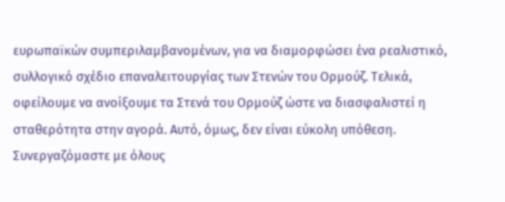ευρωπαϊκών συμπεριλαμβανομένων, για να διαμορφώσει ένα ρεαλιστικό, συλλογικό σχέδιο επαναλειτουργίας των Στενών του Ορμούζ. Τελικά, οφείλουμε να ανοίξουμε τα Στενά του Ορμούζ ώστε να διασφαλιστεί η σταθερότητα στην αγορά. Αυτό, όμως, δεν είναι εύκολη υπόθεση. Συνεργαζόμαστε με όλους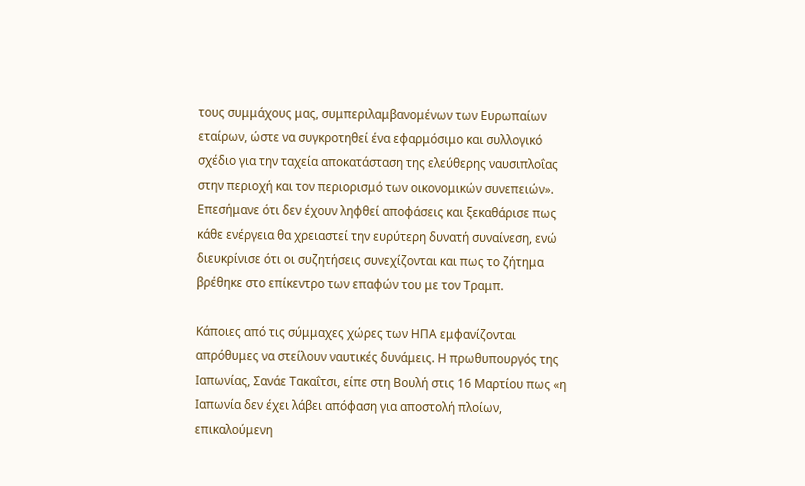τους συμμάχους μας, συμπεριλαμβανομένων των Ευρωπαίων εταίρων, ώστε να συγκροτηθεί ένα εφαρμόσιμο και συλλογικό σχέδιο για την ταχεία αποκατάσταση της ελεύθερης ναυσιπλοΐας στην περιοχή και τον περιορισμό των οικονομικών συνεπειών». Επεσήμανε ότι δεν έχουν ληφθεί αποφάσεις και ξεκαθάρισε πως κάθε ενέργεια θα χρειαστεί την ευρύτερη δυνατή συναίνεση, ενώ διευκρίνισε ότι οι συζητήσεις συνεχίζονται και πως το ζήτημα βρέθηκε στο επίκεντρο των επαφών του με τον Τραμπ.

Κάποιες από τις σύμμαχες χώρες των ΗΠΑ εμφανίζονται απρόθυμες να στείλουν ναυτικές δυνάμεις. Η πρωθυπουργός της Ιαπωνίας, Σανάε Τακαΐτσι, είπε στη Βουλή στις 16 Μαρτίου πως «η Ιαπωνία δεν έχει λάβει απόφαση για αποστολή πλοίων, επικαλούμενη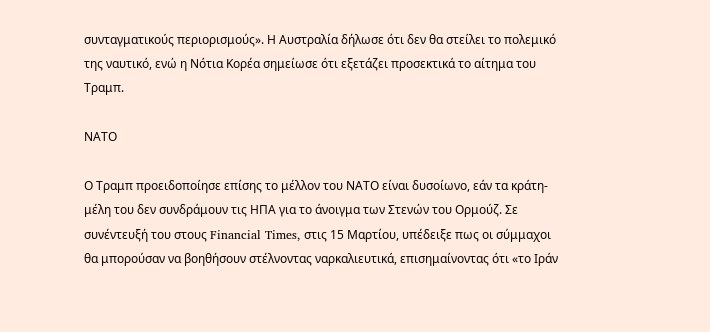συνταγματικούς περιορισμούς». Η Αυστραλία δήλωσε ότι δεν θα στείλει το πολεμικό της ναυτικό, ενώ η Νότια Κορέα σημείωσε ότι εξετάζει προσεκτικά το αίτημα του Τραμπ.

ΝΑΤΟ

Ο Τραμπ προειδοποίησε επίσης το μέλλον του ΝΑΤΟ είναι δυσοίωνο, εάν τα κράτη-μέλη του δεν συνδράμουν τις ΗΠΑ για το άνοιγμα των Στενών του Ορμούζ. Σε συνέντευξή του στους Financial Times, στις 15 Μαρτίου, υπέδειξε πως οι σύμμαχοι θα μπορούσαν να βοηθήσουν στέλνοντας ναρκαλιευτικά, επισημαίνοντας ότι «το Ιράν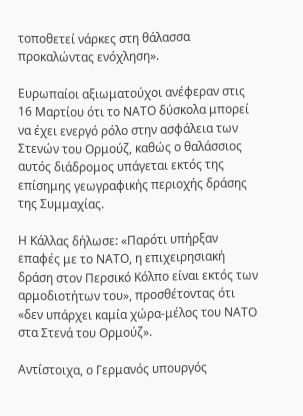τοποθετεί νάρκες στη θάλασσα προκαλώντας ενόχληση».

Ευρωπαίοι αξιωματούχοι ανέφεραν στις 16 Μαρτίου ότι το ΝΑΤΟ δύσκολα μπορεί να έχει ενεργό ρόλο στην ασφάλεια των Στενών του Ορμούζ, καθώς ο θαλάσσιος αυτός διάδρομος υπάγεται εκτός της επίσημης γεωγραφικής περιοχής δράσης της Συμμαχίας.

Η Κάλλας δήλωσε: «Παρότι υπήρξαν επαφές με το ΝΑΤΟ, η επιχειρησιακή δράση στον Περσικό Κόλπο είναι εκτός των αρμοδιοτήτων του», προσθέτοντας ότι «δεν υπάρχει καμία χώρα-μέλος του ΝΑΤΟ στα Στενά του Ορμούζ».

Αντίστοιχα, ο Γερμανός υπουργός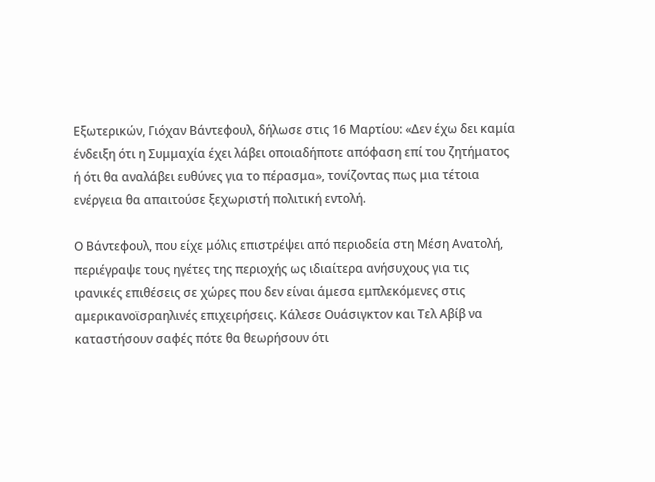Εξωτερικών, Γιόχαν Βάντεφουλ, δήλωσε στις 16 Μαρτίου: «Δεν έχω δει καμία ένδειξη ότι η Συμμαχία έχει λάβει οποιαδήποτε απόφαση επί του ζητήματος ή ότι θα αναλάβει ευθύνες για το πέρασμα», τονίζοντας πως μια τέτοια ενέργεια θα απαιτούσε ξεχωριστή πολιτική εντολή.

Ο Βάντεφουλ, που είχε μόλις επιστρέψει από περιοδεία στη Μέση Ανατολή, περιέγραψε τους ηγέτες της περιοχής ως ιδιαίτερα ανήσυχους για τις ιρανικές επιθέσεις σε χώρες που δεν είναι άμεσα εμπλεκόμενες στις αμερικανοϊσραηλινές επιχειρήσεις. Κάλεσε Ουάσιγκτον και Τελ Αβίβ να καταστήσουν σαφές πότε θα θεωρήσουν ότι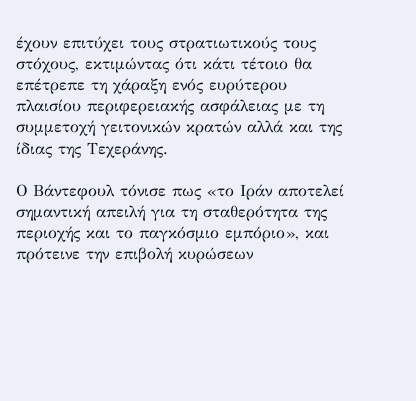έχουν επιτύχει τους στρατιωτικούς τους στόχους, εκτιμώντας ότι κάτι τέτοιο θα επέτρεπε τη χάραξη ενός ευρύτερου πλαισίου περιφερειακής ασφάλειας με τη συμμετοχή γειτονικών κρατών αλλά και της ίδιας της Τεχεράνης.

Ο Βάντεφουλ τόνισε πως «το Ιράν αποτελεί σημαντική απειλή για τη σταθερότητα της περιοχής και το παγκόσμιο εμπόριο», και πρότεινε την επιβολή κυρώσεων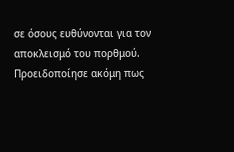σε όσους ευθύνονται για τον αποκλεισμό του πορθμού. Προειδοποίησε ακόμη πως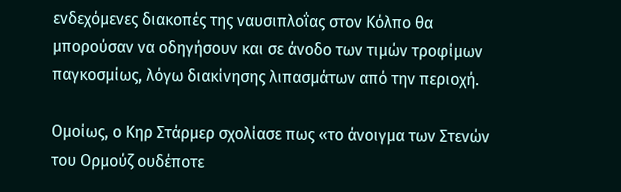ενδεχόμενες διακοπές της ναυσιπλοΐας στον Κόλπο θα μπορούσαν να οδηγήσουν και σε άνοδο των τιμών τροφίμων παγκοσμίως, λόγω διακίνησης λιπασμάτων από την περιοχή.

Ομοίως, ο Κηρ Στάρμερ σχολίασε πως «το άνοιγμα των Στενών του Ορμούζ ουδέποτε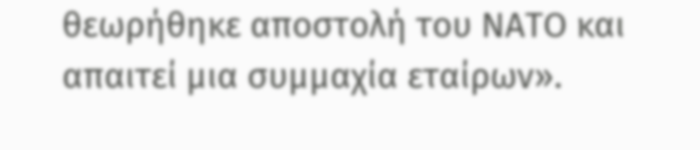θεωρήθηκε αποστολή του ΝΑΤΟ και απαιτεί μια συμμαχία εταίρων».